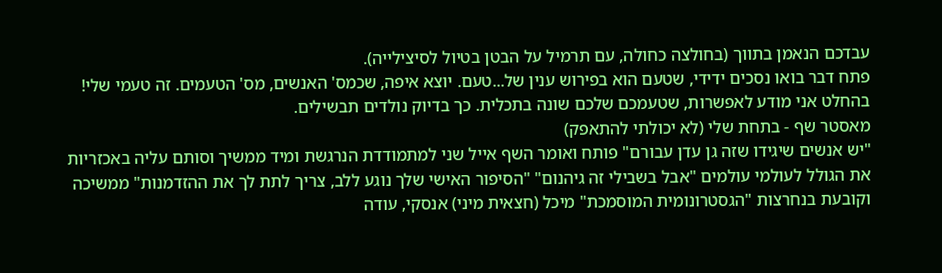עבדכם הנאמן בתווך (בחולצה כחולה, עם תרמיל על הבטן בטיול לסיצילייה).
פתח דבר בואו נסכים ידידי, שטעם הוא בפירוש ענין של...טעם. יוצא איפה, שכמס' האנשים, מס' הטעמים. זה טעמי שלי! בהחלט אני מודע לאפשרות, שטעמכם שלכם שונה בתכלית. כך בדיוק נולדים תבשילים.
מאסטר שף - בתחת שלי (לא יכולתי להתאפק)
"יש אנשים שיגידו שזה גן עדן עבורם" פותח ואומר השף אייל שני למתמודדת הנרגשת ומיד ממשיך וסותם עליה באכזריות את הגולל לעולמי עולמים "אבל בשבילי זה גיהנום" "הסיפור האישי שלך נוגע ללב, צריך לתת לך את ההזדמנות" ממשיכה וקובעת בנחרצות "הגסטרונומית המוסמכת" מיכל (חצאית מיני) אנסקי, עודה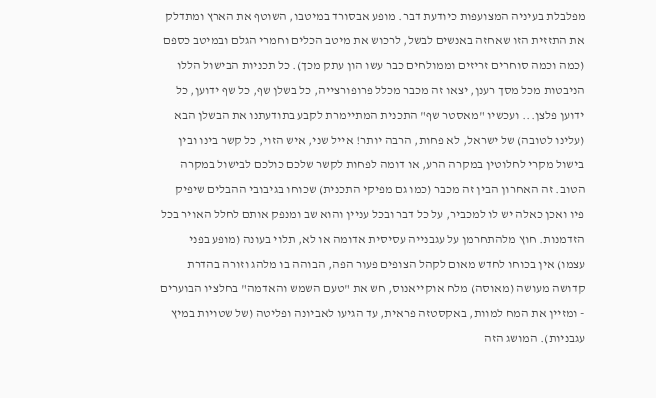מפלבלת בעיניה המצועפות כיודעת דבר. מופע אבסורד במיטבו, השוטף את הארץ ומתדלק את התזזית הזו שאחזה באנשים לבשל, לרכוש את מיטב הכלים וחמרי הגלם ובמיטב כספם (כמה וכמה סוחרים זריזים וממולחים כבר עשו הון עתק מכך). כל תכניות הבישול הללו הניבטות מכל מסך רענן, יצאו זה מכבר מכלל פרופורצייה, כל בשלן שף, כל שף ידוען, כל ידוען פלצן... ועכשיו "מאסטר שף" התכנית המתיימרת לקבע בתודעתנו את הבשלן הבא (עלינו לטובה) של ישראל, לא פחות, הרבה יותר! אייל שני, איש הזוי, כל קשר בינו ובין בישול מקרי לחלוטין במקרה הרע, או דומה לפחות לקשר שלכם כולכם לבישול במקרה הטוב. זה האחרון הבין זה מכבר (כמו גם מפיקי התכנית) שכוחו בגיבובי ההבלים שיפיק פיו ואכן כאלה יש לו למכביר, על כל דבר ובכל עניין והוא שב ומנפק אותם לחלל האויר בכל הזדמנות. חוץ מלהתחרמן על עגבנייה עסיסית אדומה או לא, תלוי בעונה (מופע בפני עצמו) אין בכוחו לחדש מאום לקהל הצופים פעור הפה, הבוהה בו מלהג וזורה בהדרת קדושה מעושה (מאוסה) מלח אוקייאנוס, חש את "טעם השמש והאדמה" בחלציו הבוערים - ומזיין את המח למוות, באקסטזה פראית, עד הגיעו לאביונה ופליטה (של שטויות במיץ עגבניות). המושג הזה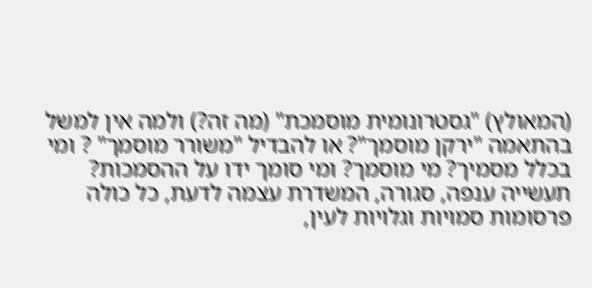(המאולץ) "גסטרונומית מוסמכת" (מה זה?) ולמה אין למשל בהתאמה "ירקן מוסמך"? או להבדיל "משורר מוסמך" ? ומי בכלל מסמיך? מי מוסמך? ומי סומך ידו על ההסמכות? תעשייה ענפה, סגורה, המשדרת עצמה לדעת, כל כולה פרסומות סמויות וגלויות לעין,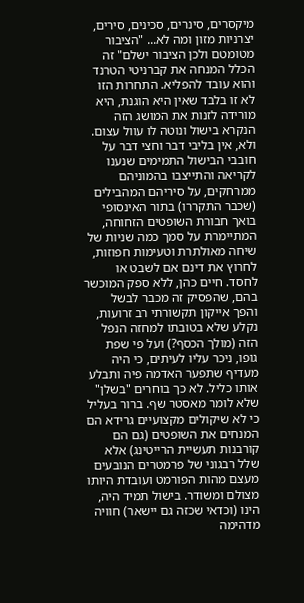מיקסרים, סינרים, סכינים, סירים, יצרניות מזון ומה לא... "הציבור מטומטם ולכן הציבור ישלם" זה הכלל המנחה את קברניטי הטרנד והוא עובד להפליא. התחרות הזו לא זו בלבד שאין היא הוגנת, היא מורידה לזנות את המושג הזה הנקרא בישול ונוטה לו עוול עצום. ולא, אין בליבי דבר וחצי דבר על חובבי הבישול התמימים שנענו לקריאה והתייצבו בהמוניהם ממרחקים, על סיריהם המהבילים (שכבר התקררו) בתור האינסופי בואך חבורת השופטים הזחוחה, המתיימרת על סמך כמה שניות של שיחה מאולתרת וטעימות חפוזות, לחרוץ את דינם אם לשבט או לחסד. חיים כהן, ללא ספק המוכשר בהם, שהפסיק זה מכבר לבשל והפך אייקון תקשורתי רב זרועות, נקלע שלא בטובתו למחזה הנפל הזה (מולך הכסף?) ועל פי שפת גופו, ניכר עליו לעיתים, כי היה מעדיף שתפער האדמה פיה ותבלע אותו כליל. לא כך בוחרים "בשלן" שלא לומר מאסטר שף. ברור בעליל כי לא שיקולים מקצועיים גרידא הם המנחים את השופטים (גם הם קורבנות תעשיית הרייטינג) אלא שלל רבגוני של פרמטרים הנובעים מעצם מהות הפורמט ועובדת היותו מצולם ומשודר. בישול תמיד היה, הינו (וכדאי שכזה גם יישאר) חוויה מדהימה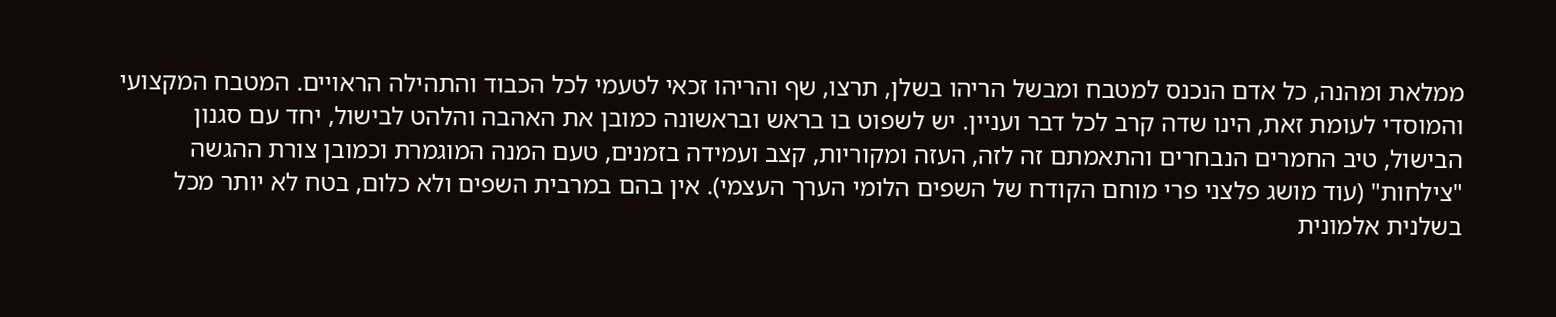ממלאת ומהנה, כל אדם הנכנס למטבח ומבשל הריהו בשלן, תרצו, שף והריהו זכאי לטעמי לכל הכבוד והתהילה הראויים. המטבח המקצועי והמוסדי לעומת זאת, הינו שדה קרב לכל דבר ועניין. יש לשפוט בו בראש ובראשונה כמובן את האהבה והלהט לבישול, יחד עם סגנון הבישול, טיב החמרים הנבחרים והתאמתם זה לזה, העזה ומקוריות, קצב ועמידה בזמנים, טעם המנה המוגמרת וכמובן צורת ההגשה "צילחות" (עוד מושג פלצני פרי מוחם הקודח של השפים הלומי הערך העצמי). אין בהם במרבית השפים ולא כלום, בטח לא יותר מכל בשלנית אלמונית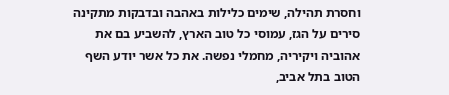וחסרת תהילה, שימים כלילות באהבה ובדבקות מתקינה סירים על הגז, עמוסי כל טוב הארץ, להשביע בם את אהוביה ויקיריה, מחמלי נפשה. את כל אשר יודע השף הטוב בתל אביב,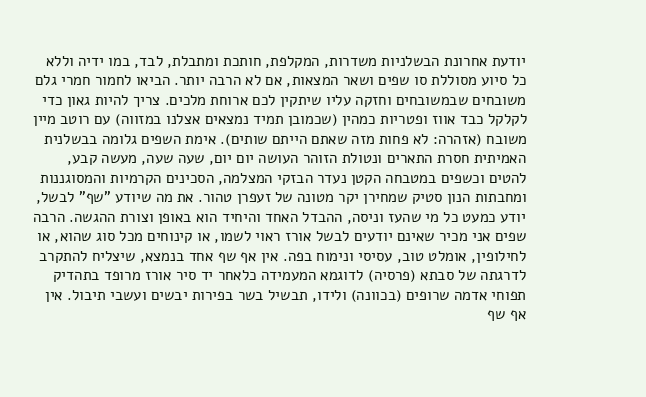יודעת אחרונת הבשלניות משדרות, המקלפת, חותכת ומתבלת, לבד, במו ידיה וללא כל סיוע מסוללת סו שפים ושאר המצאות, אם לא הרבה יותר. הביאו לחמור חמרי גלם משובחים שבמשובחים וחזקה עליו שיתקין לכם ארוחת מלכים. צריך להיות גאון כדי לקלקל כבד אווז ופטריות כמהין (שכמובן תמיד נמצאים אצלנו במזווה) עם רוטב מיין משובח (אזהרה: לא פחות מזה שאתם הייתם שותים). אימת השפים גלומה בבשלנית האמיתית חסרת התארים ונטולת הזוהר העושה יום יום, שעה שעה, מעשה קבע, להטים וכשפים במטבחה הקטן נעדר הבזקי המצלמה, הסכינים הקרמיות והמסוגננות ומחבתות הנון סטיק שמחירן יקר מטונה של זעפרן טהור. את מה שיודע "שף" לבשל, יודע כמעט כל מי שהעז וניסה, ההבדל האחד והיחיד הוא באופן וצורת ההגשה. הרבה שפים אני מכיר שאינם יודעים לבשל אורז ראוי לשמו, או קינוחים מכל סוג שהוא, או לחילופין, אומלט טוב, עסיסי ונימוח בפה. אין אף שף אחד בנמצא, שיצליח להתקרב לדרגתה של סבתא (פרסיה) לדוגמא המעמידה כלאחר יד סיר אורז מרופד בתהדיק תפוחי אדמה שרופים (בכוונה) ולידו, תבשיל בשר בפירות יבשים ועשבי תיבול. אין אף שף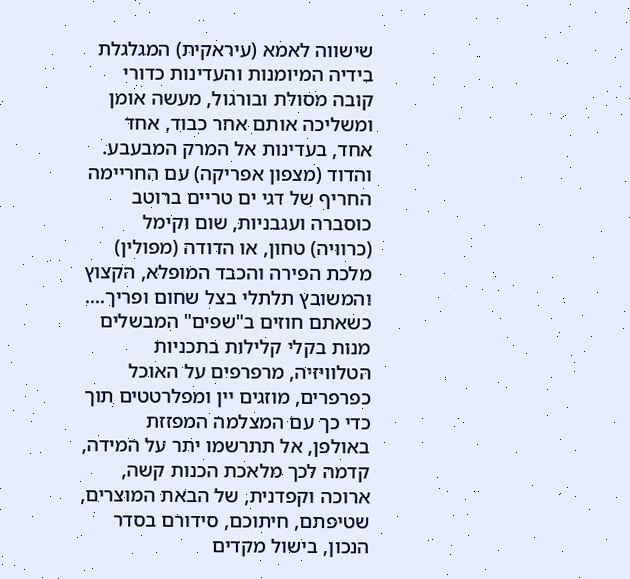שישווה לאמא (עיראקית) המגלגלת בידיה המיומנות והעדינות כדורי קובה מסולת ובורגול, מעשה אומן ומשליכה אותם אחר כבוד, אחד אחד, בעדינות אל המרק המבעבע. והדוד (מצפון אפריקה) עם החריימה החריף של דגי ים טריים ברוטב כוסברה ועגבניות, שום וקימל (כרוויה) טחון, או הדודה (מפולין) מלכת הפירה והכבד המופלא, הקצוץ והמשובץ תלתלי בצל שחום ופריך.... כשאתם חוזים ב"שפים" המבשלים מנות בקלי קלילות בתכניות הטלוויזיה, מרפרפים על האוכל כפרפרים, מוזגים יין ומפלרטטים תוך כדי כך עם המצלמה המפזזת באולפן, אל תתרשמו יתר על המידה, קדמה לכך מלאכת הכנות קשה, ארוכה וקפדנית, של הבאת המוצרים, שטיפתם, חיתוכם, סידורם בסדר הנכון, בישול מקדים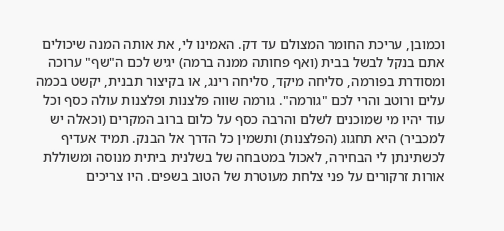וכמובן, עריכת החומר המצולם עד דק. האמינו לי, את אותה המנה שיכולים אתם בנקל לבשל בבית (ואף פחותה ממנה ברמה) יגיש לכם ה"שף" ערוכה ומסודרת בפורמה, סליחה מיקד, סליחה רינג, או בקיצור תבנית, יקשט בכמה עלים ורוטב והרי לכם "גורמה". גורמה שווה פלצנות ופלצנות עולה כסף וכל עוד יהיו מי שמוכנים לשלם והרבה כסף על כלום ברוב המקרים (וכאלה יש למכביר) היא תחגוג (הפלצנות) ותשמין כל הדרך אל הבנק. תמיד אעדיף לכשתינתן לי הבחירה, לאכול במטבחה של בשלנית ביתית מנוסה ומשוללת אורות זרקורים על פני צלחת מעוטרת של הטוב בשפים. היו צריכים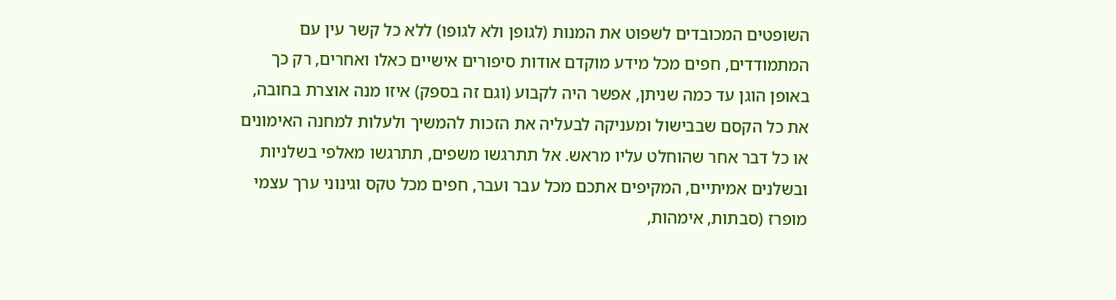השופטים המכובדים לשפוט את המנות (לגופן ולא לגופו) ללא כל קשר עין עם המתמודדים, חפים מכל מידע מוקדם אודות סיפורים אישיים כאלו ואחרים, רק כך באופן הוגן עד כמה שניתן, אפשר היה לקבוע (וגם זה בספק) איזו מנה אוצרת בחובה, את כל הקסם שבבישול ומעניקה לבעליה את הזכות להמשיך ולעלות למחנה האימונים או כל דבר אחר שהוחלט עליו מראש. אל תתרגשו משפים, תתרגשו מאלפי בשלניות ובשלנים אמיתיים, המקיפים אתכם מכל עבר ועבר, חפים מכל טקס וגינוני ערך עצמי מופרז (סבתות, אימהות,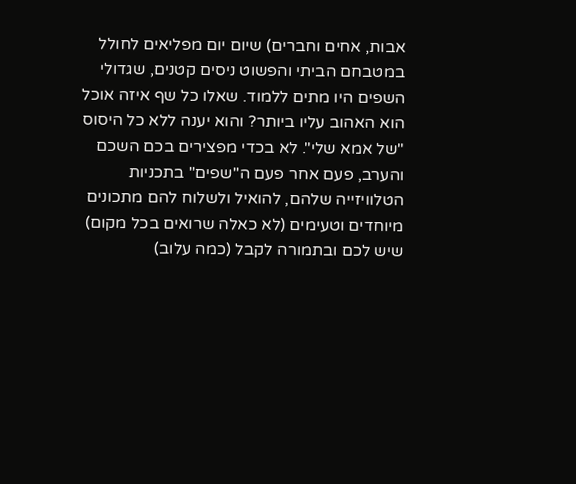אבות, אחים וחברים) שיום יום מפליאים לחולל במטבחם הביתי והפשוט ניסים קטנים, שגדולי השפים היו מתים ללמוד. שאלו כל שף איזה אוכל הוא האהוב עליו ביותר? והוא יענה ללא כל היסוס "של אמא שלי". לא בכדי מפצירים בכם השכם והערב, פעם אחר פעם ה"שפים" בתכניות הטלוויזייה שלהם, להואיל ולשלוח להם מתכונים מיוחדים וטעימים (לא כאלה שרואים בכל מקום) שיש לכם ובתמורה לקבל (כמה עלוב)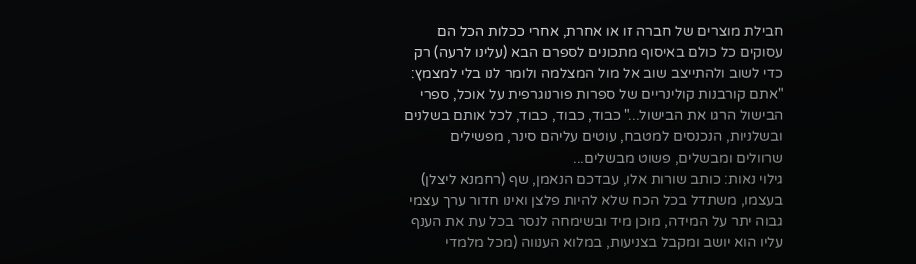חבילת מוצרים של חברה זו או אחרת, אחרי ככלות הכל הם עסוקים כל כולם באיסוף מתכונים לספרם הבא (עלינו לרעה) רק כדי לשוב ולהתייצב שוב אל מול המצלמה ולומר לנו בלי למצמץ: "אתם קורבנות קולינריים של ספרות פורנוגרפית על אוכל, ספרי הבישול הרגו את הבישול..." כבוד, כבוד, כבוד, לכל אותם בשלנים ובשלניות, הנכנסים למטבח, עוטים עליהם סינר, מפשילים שרוולים ומבשלים, פשוט מבשלים...
גילוי נאות: כותב שורות אלו, עבדכם הנאמן, שף (רחמנא ליצלן) בעצמו, משתדל בכל הכח שלא להיות פלצן ואינו חדור ערך עצמי גבוה יתר על המידה, מוכן מיד ובשימחה לנסר בכל עת את הענף עליו הוא יושב ומקבל בצניעות, במלוא הענווה (מכל מלמדי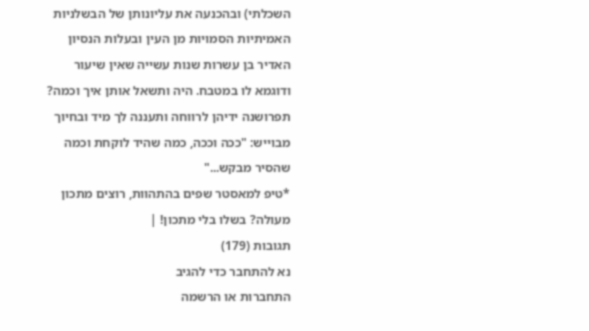השכלתי) ובהכנעה את עליונותן של הבשלניות האמיתיות הסמויות מן העין ובעלות הנסיון האדיר בן עשרות שנות עשייה שאין שיעור ודוגמא לו במטבח. היה ותשאל אותן איך וכמה? תפרושנה ידיהן לרווחה ותעננה לך מיד ובחיוך מבוייש: "ככה וככה, כמה שהיד לוקחת וכמה שהסיר מבקש..."
*טיפ למאסטר שפים בהתהוות, רוצים מתכון מעולה? בשלו בלי מתכון! |
תגובות (179)
נא להתחבר כדי להגיב
התחברות או הרשמה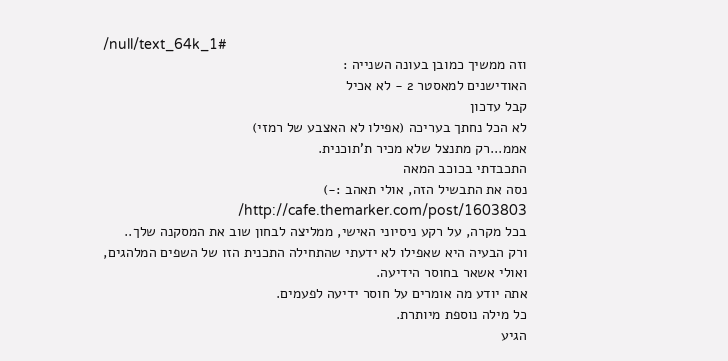/null/text_64k_1#
וזה ממשיך כמובן בעונה השנייה :
האודישנים למאסטר 2 - לא אכיל
קבל עדכון
לא הכל נחתך בעריכה (אפילו לא האצבע של רמזי)
אממ...רק מתנצל שלא מכיר ת'תוכנית.
התכבדתי בכוכב המאה
נסה את התבשיל הזה, אולי תאהב :-) http://cafe.themarker.com/post/1603803/
בכל מקרה, על רקע ניסיוני האישי, ממליצה לבחון שוב את המסקנה שלך..
ורק הבעיה היא שאפילו לא ידעתי שהתחילה התכנית הזו של השפים המלהגים, ואולי אשאר בחוסר הידיעה.
אתה יודע מה אומרים על חוסר ידיעה לפעמים.
כל מילה נוספת מיותרת.
הגיע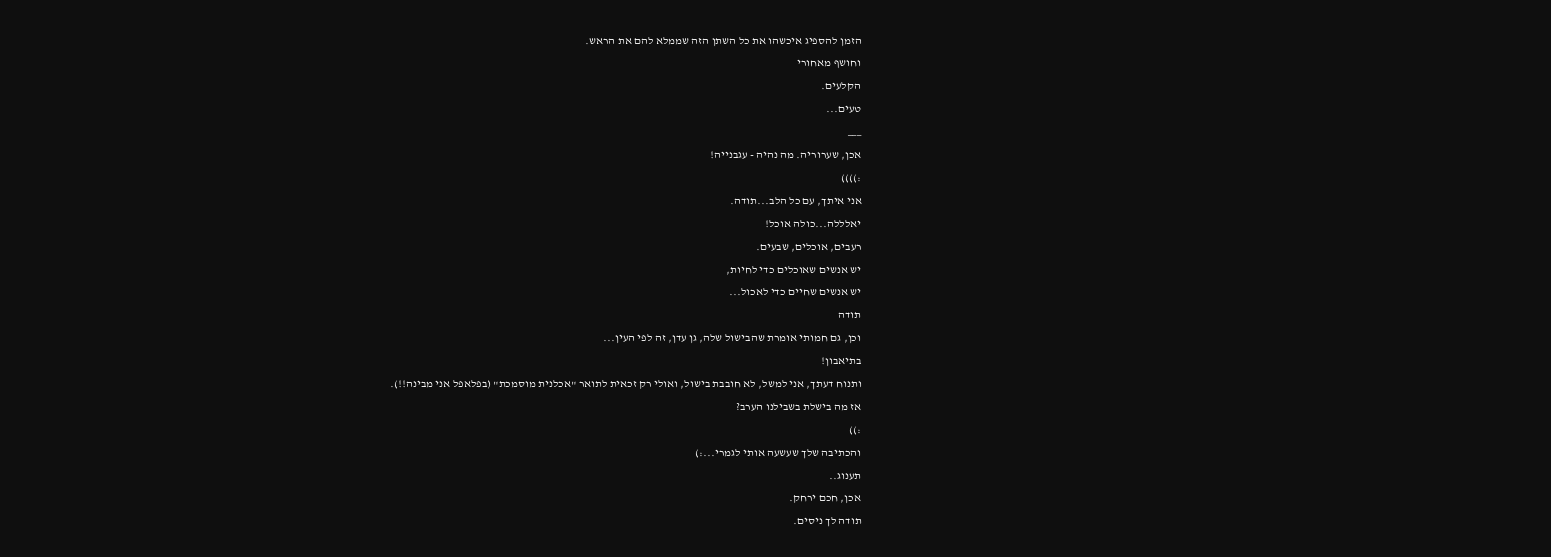הזמן להספיג איכשהו את כל השתן הזה שממלא להם את הראש.
וחושף מאחורי
הקלעים.
טעים...
___
אכן, שערוריה. מה נהיה - עגבנייה!
:))))
אני איתך, עם כל הלב...תודה.
יאלללה...כולה אוכל!
רעבים, אוכלים, שבעים.
יש אנשים שאוכלים כדי לחיות,
יש אנשים שחיים כדי לאכול...
תודה
וכן, גם חמותי אומרת שהבישול שלה, גן עדן, זה לפי העין...
בתיאבון!
ותנוח דעתך, אני למשל, לא חובבת בישול, ואולי רק זכאית לתואר "אכלנית מוסמכת" (בפלאפל אני מבינה!!).
אז מה בישלת בשבילנו הערב?
:))
והכתיבה שלך שעשעה אותי לגמרי...:)
תענוג..
אכן, חכם ירחק.
תודה לך ניסים.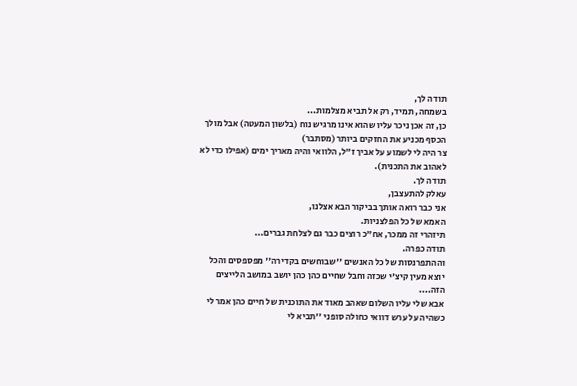תודה לך,
בשמחה, תמיד, רק אל תביא מצלמות...
כן, זה אכן ניכר עליו שהוא אינו מרגיש נוח (בלשון המעטה) אבל מולך הכסף מכניע את החזקים ביותר (מסתבר)
צר היה לי לשמוע על אביך ז"ל, הלוואי והיה מאריך ימים (אפילו כדי לא לאהוב את התכנית).
תודה לך.
עאלק להתעצבן,
אני כבר רואה אותך בביקור הבא אצלנו,
האמא של כל הפלצניות.
תיזהרי זה ממכר, אח"כ רוצים כבר גם לצלחת גברים...
תודה כפרה.
וההתפרנסות של כל האנשים ''שבוחשים בקדירה'' מפספסים והכל יוצא מעין קיצ'י שכזה וחבל שחיים כהן כהן יושב במושב הלייצים הזה....
אבא שלי עליו השלום שאהב מאוד את התוכנית של חיים כהן אמר לי כשהיה על ערש דוואי כחולה סופני ''תביא לי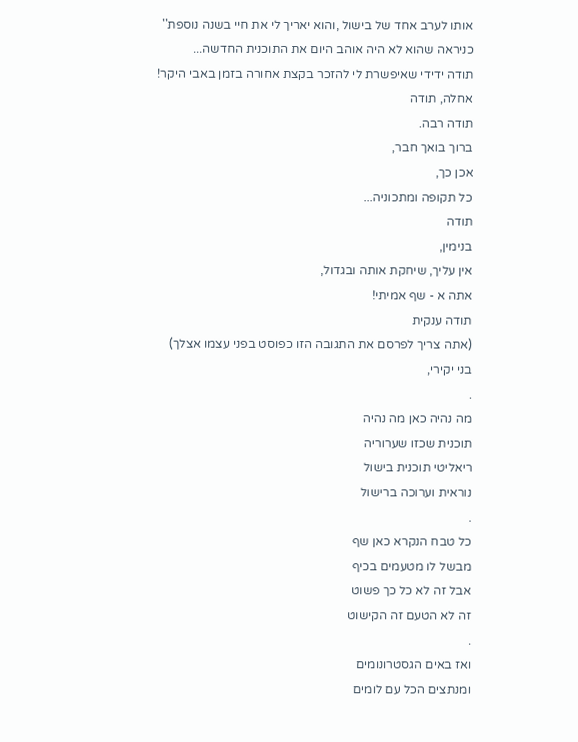אותו לערב אחד של בישול ,והוא יאריך לי את חיי בשנה נוספת''
כניראה שהוא לא היה אוהב היום את התוכנית החדשה...
תודה ידידי שאיפשרת לי להזכר בקצת אחורה בזמן באבי היקר!
אחלה, תודה
תודה רבה.
ברוך בואך חבר,
אכן כך,
כל תקופה ומתכוניה...
תודה
בנימין,
אין עליך, שיחקת אותה ובגדול,
אתה א - שף אמיתי!
תודה ענקית
(אתה צריך לפרסם את התגובה הזו כפוסט בפני עצמו אצלך)
בני יקירי,
.
מה נהיה כאן מה נהיה
תוכנית שכזו שערוריה
ריאליטי תוכנית בישול
נוראית וערוכה ברישול
.
כל טבח הנקרא כאן שף
מבשל לו מטעמים בכיף
אבל זה לא כל כך פשוט
זה לא הטעם זה הקישוט
.
ואז באים הגסטרונומים
ומנתצים הכל עם לומים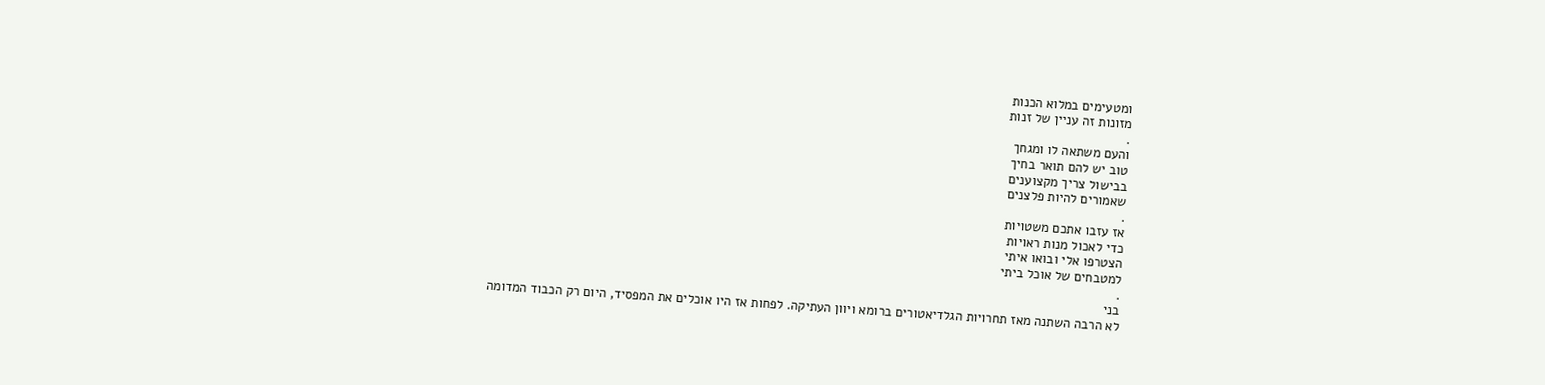ומטעימים במלוא הכנות
מזונות זה עניין של זנות
.
והעם משתאה לו ומגחך
טוב יש להם תואר בחיך
בבישול צריך מקצוענים
שאמורים להיות פלצנים
.
אז עזבו אתכם משטויות
כדי לאכול מנות ראויות
הצטרפו אלי ובואו איתי
למטבחים של אוכל ביתי
.
בני
לא הרבה השתנה מאז תחרויות הגלדיאטורים ברומא ויוון העתיקה. לפחות אז היו אוכלים את המפסיד, היום רק הכבוד המדומה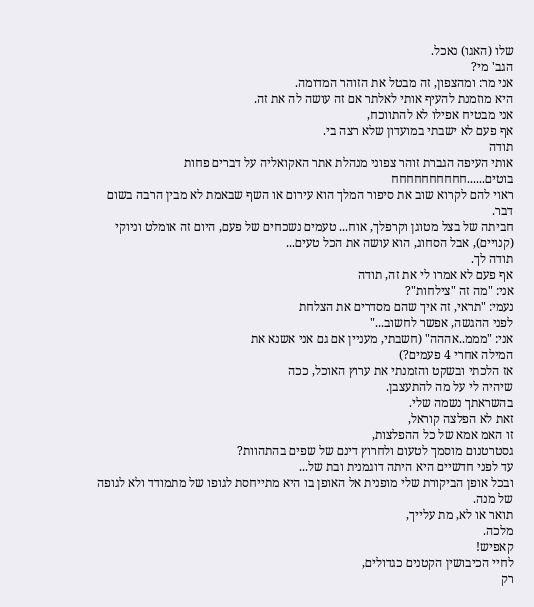שלו (האגו) נאכל.
הגב' מי?
אני מר: ומהצפון, זה מבטל את הזוהר המדומה.
היא מוזמנת להעיף אותי לאלתר אם זה עושה לה את זה.
אני מבטיח אפילו לא להתווכח,
אף פעם לא ישבתי במועדון שלא רצה בי.
תודה
אותי העיפה הגברת זוהר צפוני מנהלת אתר האקואליה על דברים פחות בוטים......חחחחחחחחחח
ראוי להם לקרוא שוב את סיפור המלך הוא עירום או השף שבאמת לא מבין הרבה בשום דבר.
חביתה של בצל מטוגן וקרפלך, אוח... טעמים נשכחים של פעם, היום זה אומלט וניוקי (קנויים), אבל הסחוג, הוא עושה את הכל טעים...
תודה לך.
אף פעם לא אמרו לי את זה, תודה
אני: "מה זה "צילחות"?
נעמי: "תראי, זה איך שהם מסדרים את הצלחת
לפני ההגשה, אפשר לחשוב..."
אני: "מממ..אההה" (חשבתי, מעניין אם גם אני אשנא את
המילה אחרי 4 פעמים?)
אז הלכתי ובשקט והזמנתי את ערוץ האוכל, ככה
שיהיה לי על מה להתעצבן.
בהשראתך נשמה שלי.
זאת לא הפלצה קוראל,
זו האמ אמא של כל ההפלצות,
גסטרטנום מוסמך לטעום ולחרוץ דינם של שפים בהתהוות?
עד לפני חדשיים היא היתה דוגמנית ובת של...
ובכל אופן הביקורת שלי מופנית אל האופן בו היא מתייחסת לגופו של מתמודד ולא לגופה של מנה.
תואר או לא, מת עלייך,
מלכה.
קאפיש!
לחיי הכיבושין הקטנים כגדולים,
רק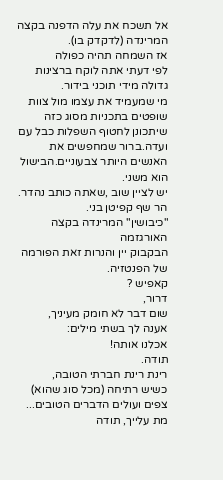אל תשכח את עלה הדפנה בקצה המרינדה (לדקדק בו).
אז השמחה תהיה כפולה
לפי דעתי אתה לוקח ברצינות גדולה מידי תוכני בידור.
מי שמעמיד את עצמו מול צוות שופטים בתכניות מסוג כזה שיתכונן לחטוף השפלות כבל עם ועדה.ברור שמחפשים את האנשים היותר צבעוניים.הבישול הוא משני.
יש לציין שוב ,שאתה כותב נהדר.
הר שף קפיטן בני.
"כיבושין" המרינדה בקצה האורגזמה
הבקבוק יין והנרות זאת הפורמה של הפנטזיה.
קאפיש ?
דרור,
שום דבר לא חומק מעיניך,
אענה לך בשתי מילים:
אכלנו אותה!
תודה.
רינת רינת חברתי הטובה,
כשיש רתיחה (מכל סוג שהוא) צפים ועולים הדברים הטובים...
מת עלייך, תודה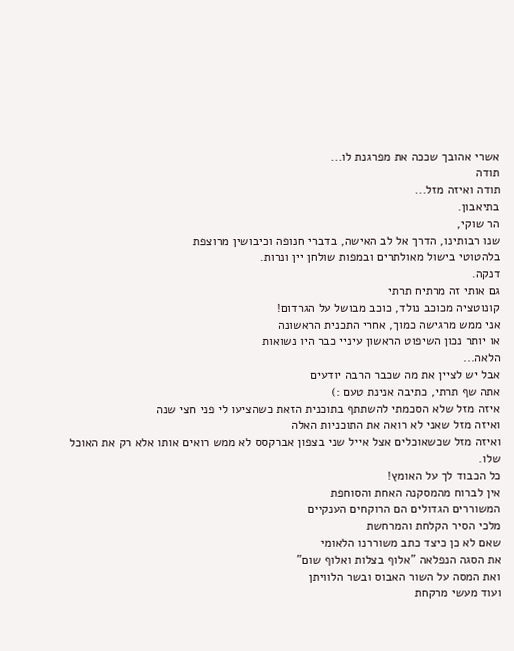אשרי אהובך שככה את מפרגנת לו...
תודה
תודה ואיזה מזל...
בתיאבון.
הר שוקי,
שנו רבותינו, הדרך אל לב האישה, בדברי חנופה וכיבושין מרוצפת
בלהטוטי בישול מאולתרים ובמפות שולחן יין ונרות.
דנקה.
גם אותי זה מרתיח תרתי
קונוטציה מכוכב נולד, כוכב מבושל על הגרדום!
אני ממש מרגישה כמוך, אחרי התכנית הראשונה
או יותר נכון השיפוט הראשון עיניי כבר היו נשואות
הלאה...
אבל יש לציין את מה שכבר הרבה יודעים
אתה שף תרתי, כתיבה אנינת טעם :)
איזה מזל שלא הסכמתי להשתתף בתוכנית הזאת כשהציעו לי פני חצי שנה
ואיזה מזל שאני לא רואה את התוכניות האלה
ואיזה מזל שכשאוכלים אצל אייל שני בצפון אברקסס לא ממש רואים אותו אלא רק את האוכל שלו.
כל הכבוד לך על האומץ!
אין לברוח מהמסקנה האחת והסוחפת
המשוררים הגדולים הם הרוקחים הענקיים
מלכי הסיר הקלחת והמרחשת
שאם לא כן כיצד כתב משוררנו הלאומי
את הסגה הנפלאה "אלוף בצלות ואלוף שום"
ואת המסה על השור האבוס ובשר הלוויתן
ועוד מעשי מרקחת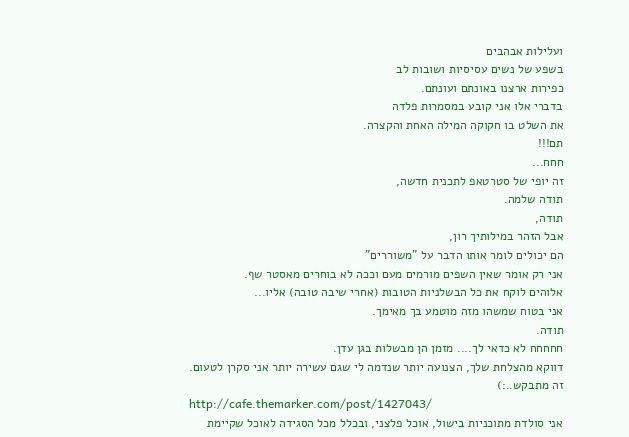ועלילות אבהבים
בשפע של נשים עסיסיות ושובות לב
כפירות ארצנו באונתם ועונתם.
בדברי אלו אני קובע במסמרות פלדה
את השלט בו חקוקה המילה האחת והקצרה.
תם!!!
חחח...
זה יופי של סטרטאפ לתכנית חדשה,
תודה שלמה.
תודה,
אבל הזהר במילותיך רון,
הם יכולים לומר אותו הדבר על "משוררים"
אני רק אומר שאין השפים מורמים מעם וככה לא בוחרים מאסטר שף.
אלוהים לוקח את כל הבשלניות הטובות (אחרי שיבה טובה) אליו...
אני בטוח שמשהו מזה מוטמע בך מאימך.
תודה.
חחחחח לא כדאי לך.... מזמן הן מבשלות בגן עדן.
דווקא מהצלחת שלך, הצנועה יותר שנדמה לי שגם עשירה יותר אני סקרן לטעום.
זה מתבקש..:)
http://cafe.themarker.com/post/1427043/
אני סולדת מתוכניות בישול, אוכל פלצני, ובכלל מכל הסגידה לאוכל שקיימת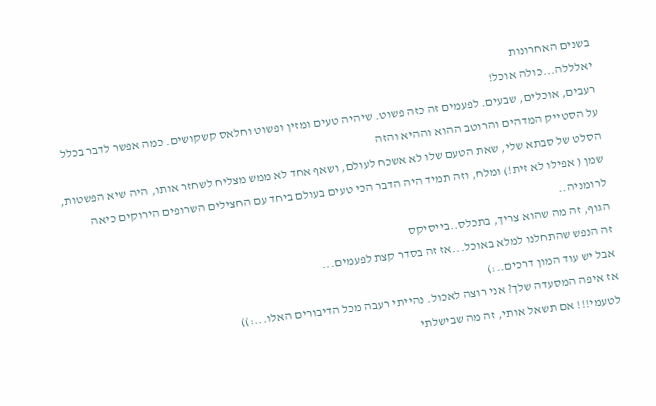בשנים האחרונות
יאלללה...כולה אוכל!
רעבים, אוכלים, שבעים. לפעמים זה כזה פשוט. שיהיה טעים ומזין ופשוט וחלאס קשקושים. כמה אפשר לדבר בכלל על הסטייק המדהים והרוטב ההוא וההיא והזה
הסלט של סבתא שלי, שאת הטעם שלו לא אשכח לעולם, ושאף אחד לא ממש מצליח לשחזר אותו, היה שיא הפשטות,
שמן ( אפילו לא זית!) ומלח, וזה תמיד היה הדבר הכי טעים בעולם ביחד עם החצילים השרופים הירוקים כיאה לרומניה..
הגוף, זה מה שהוא צריך, בתכלס..בייסיקס
זה הנפש שהתחלנו למלא באוכל...אז זה בסדר קצת לפעמים...
אבל יש עוד המון דרכים..:)
אז איפה המסעדה שלך? אני רוצה לאכול. נהייתי רעבה מכל הדיבורים האלו...:))
לטעמי!!! אם תשאל אותי, זה מה שבישלתי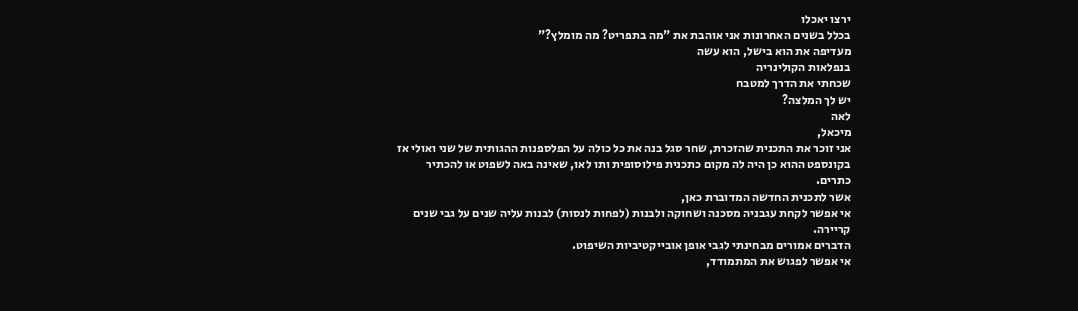ירצו יאכלו
בכלל בשנים האחרונות אני אוהבת את "מה בתפריט? מה מומלץ?"
מעדיפה את הוא בישל, הוא עשה
בנפלאות הקולינריה
שכחתי את הדרך למטבח
יש לך המלצה?
לאה
מיכאל,
אני זוכר את התכנית שהזכרת, שחר סגל בנה את כל כולה על הפלספנות ההגותית של שני ואולי אז בקונספט ההוא כן היה לה מקום כתכנית פילוסופית ותו לאו, שאינה באה לשפוט או להכתיר כתרים.
אשר לתכנית החדשה המדוברת כאן,
אי אפשר לקחת עגבניה מסכנה ושחוקה ולבנות (לפחות לנסות) לבנות עליה שנים על גבי שנים קריירה.
הדברים אמורים מבחינתי לגבי אופן אובייקטיביות השיפוט.
אי אפשר לפגוש את המתמודד,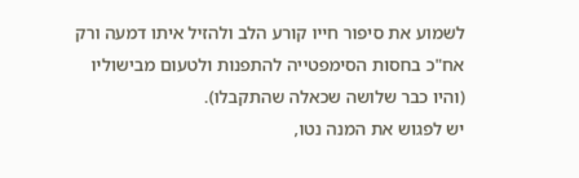לשמוע את סיפור חייו קורע הלב ולהזיל איתו דמעה ורק אח"כ בחסות הסימפטייה להתפנות ולטעום מבישוליו (והיו כבר שלושה שכאלה שהתקבלו).
יש לפגוש את המנה נטו,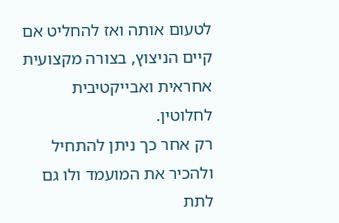לטעום אותה ואז להחליט אם קיים הניצוץ, בצורה מקצועית אחראית ואבייקטיבית לחלוטין.
רק אחר כך ניתן להתחיל ולהכיר את המועמד ולו גם לתת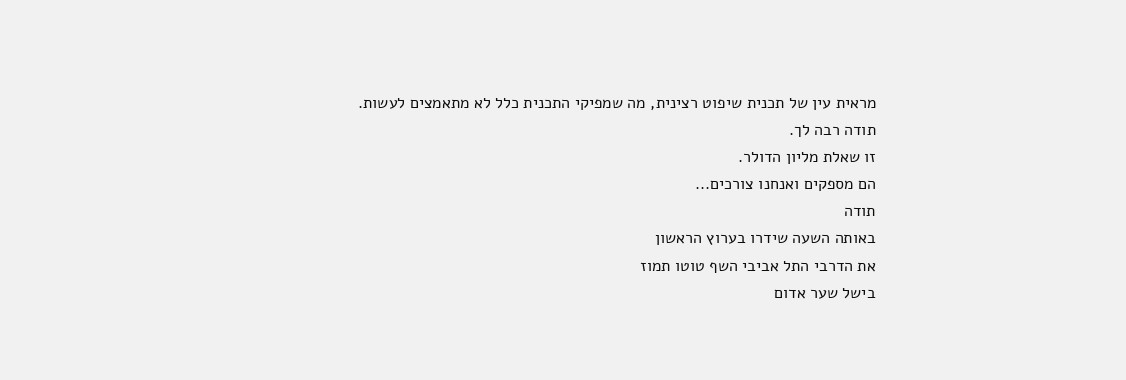מראית עין של תכנית שיפוט רצינית, מה שמפיקי התכנית כלל לא מתאמצים לעשות.
תודה רבה לך.
זו שאלת מליון הדולר.
הם מספקים ואנחנו צורכים...
תודה
באותה השעה שידרו בערוץ הראשון
את הדרבי התל אביבי השף טוטו תמוז
בישל שער אדום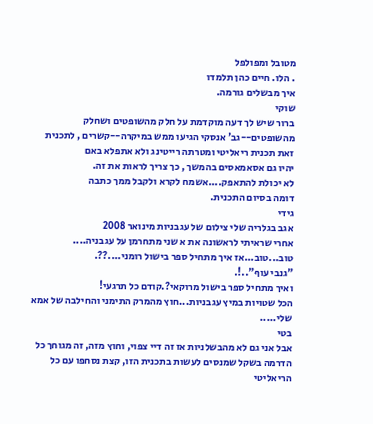מטובל ומפולפל
. הלו. חיים כהן תלמדו
איך מבשלים גורמה.
שוקי
ברור שיש לך דעה מוקדמת על חלק מהשופטים ושחלק מהשופטים--גב' אנסקי הגיעו ממש במיקרה--קשרים , לתכנית
זאת תכנית ריאליטי ומטרתה רייטינג ולא אתפלא באם
יהיו גם אסאמאסים בהמשך , כך צריך לראות את זה.
לא יכולת להתאפק....אשמח לקרא ולקבל ממך כתבה
דומה בסיום התכנית.
גידי
אגב בגלריה שלי צילום של עגבניות מינואר 2008
אחרי שראיתי לראשונה את א שני מתחרמן על עגבניה....
טוב...טוב...אז איך מתחיל ספר בישול רומני....??.
"גנבי עוף"..!.
ואיך מתחיל ספר בישול מרוקאי?.קודם כל תרגעי!
הכל שטויות במיץ עגבניות...חוץ מהמרק התימני והחילבה של אמא שלי.....
בטי
אבל אני גם לא מהבשלניות אז זה דיי צפוי, וחוץ מזה, זה מגוחך כל הדרמה בשקל שמנסים לעשות בתכנית הזו, קצת נסחפו עם כל הריאליטי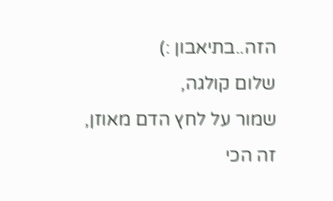הזה..בתיאבון :)
שלום קולגה,
שמור על לחץ הדם מאוזן,
זה הכי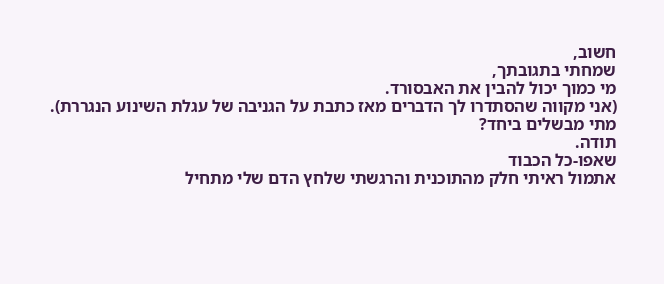חשוב,
שמחתי בתגובתך,
מי כמוך יכול להבין את האבסורד.
(אני מקווה שהסתדרו לך הדברים מאז כתבת על הגניבה של עגלת השינוע הנגררת).
מתי מבשלים ביחד?
תודה.
שאפו-כל הכבוד
אתמול ראיתי חלק מהתוכנית והרגשתי שלחץ הדם שלי מתחיל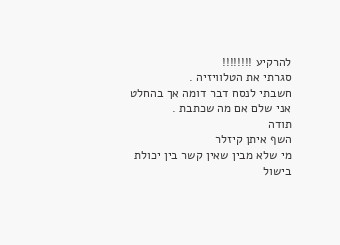להרקיע !!!!!!!!
סגרתי את הטלוויזיה .
חשבתי לנסח דבר דומה אך בהחלט אני שלם אם מה שכתבת .
תודה
השף איתן קיזלר
מי שלא מבין שאין קשר בין יכולת בישול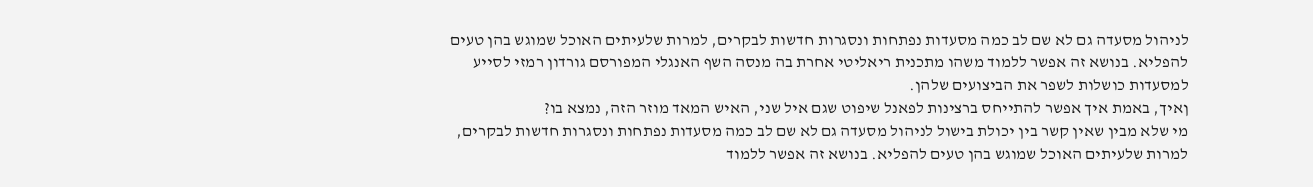לניהול מסעדה גם לא שם לב כמה מסעדות נפתחות ונסגרות חדשות לבקרים, למרות שלעיתים האוכל שמוגש בהן טעים להפליא. בנושא זה אפשר ללמוד משהו מתכנית ריאליטי אחרת בה מנסה השף האנגלי המפורסם גורדון רמזי לסייע למסעדות כושלות לשפר את הביצועים שלהן.
ןאיך, באמת איך אפשר להתייחס ברצינות לפאנל שיפוט שגם איל שני, האיש המאד מוזר הזה, נמצא בו?
מי שלא מבין שאין קשר בין יכולת בישול לניהול מסעדה גם לא שם לב כמה מסעדות נפתחות ונסגרות חדשות לבקרים, למרות שלעיתים האוכל שמוגש בהן טעים להפליא. בנושא זה אפשר ללמוד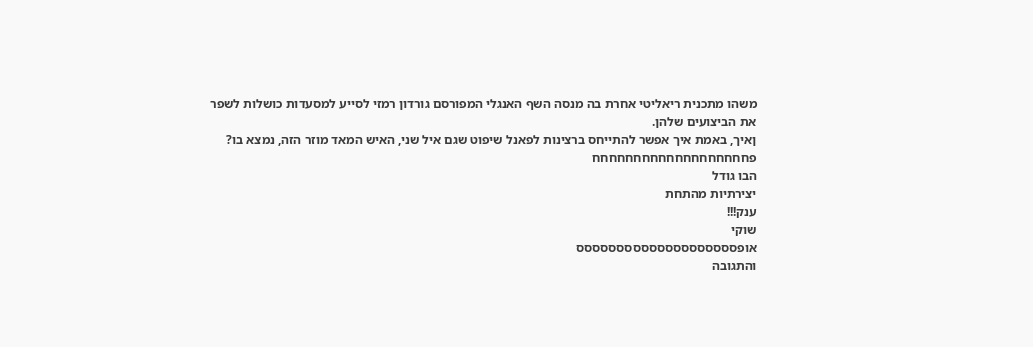משהו מתכנית ריאליטי אחרת בה מנסה השף האנגלי המפורסם גורדון רמזי לסייע למסעדות כושלות לשפר את הביצועים שלהן.
ןאיך, באמת איך אפשר להתייחס ברצינות לפאנל שיפוט שגם איל שני, האיש המאד מוזר הזה, נמצא בו?
פחחחחחחחחחחחחחחחחחחח
הבו גודל
יצירתיות מהתחת
ענק!!!
שוקי
אופסססססססססססססססססססס
והתגובה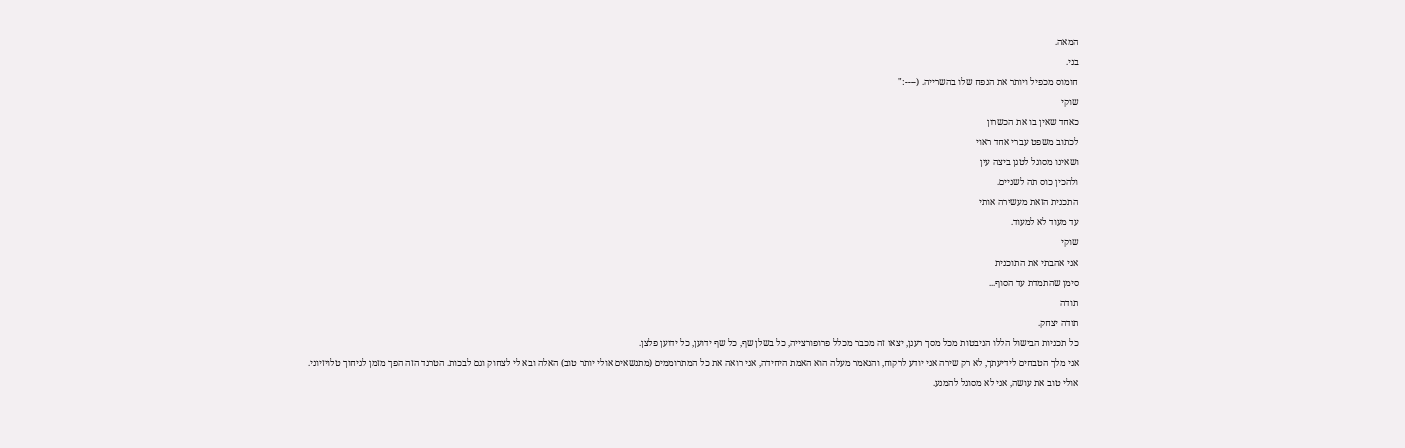המאה.
בני.
חומוס מכפיל ויותר את הנפח שלו בהשרייה. (----:"
שוקי
כאחד שאין בו את הכשרון
לכתוב משפט עברי אחד ראוי
ושאינו מסוגל לטגן ביצה עין
ולהכין כוס תה לשניים.
התכנית הזאת מעשירה אותי
עד מעוד לא למעוד.
שוקי
אני אהבתי את התוכנית
סימן שהתמדת עד הסוף...
תודה
תודה יצחק.
כל תכניות הבישול הללו הניבטות מכל מסך רענן, יצאו זה מכבר מכלל פרופורצייה, כל בשלן שף, כל שף ידוען, כל ידוען פלצן.
אני מלך הטבחים לידיעתך, לא רק שירה אני יודע לרקוח, והנאמר מעלה הוא האמת היחידה, אני רואה את כל המתרוממים (מתנשאים אולי יותר טוב) האלה ובא לי לצחוק וגם לבכות. הטרנד הזה הפך מזמן לגיחוך טלויזיוני.
אולי טוב את עושה, אני לא מסוגל להמנע.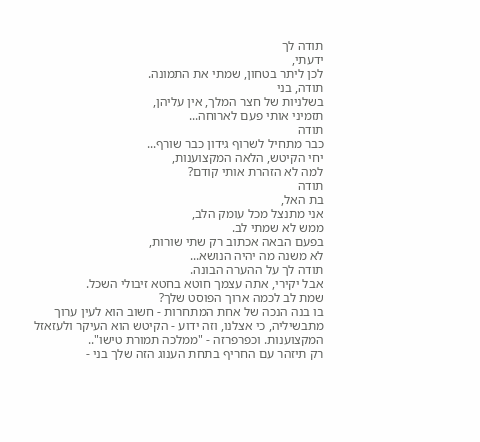תודה לך
ידעתי,
לכן ליתר בטחון, שמתי את התמונה.
תודה, בני
בשלניות של חצר המלך, אין עליהן,
תזמיני אותי פעם לארוחה...
תודה
כבר מתחיל לשרוף גידון כבר שורף...
יחי הקיטש, הלאה המקצוענות,
למה לא הזהרת אותי קודם?
תודה
בת האל,
אני מתנצל מכל עומק הלב,
ממש לא שמתי לב.
בפעם הבאה אכתוב רק שתי שורות,
לא משנה מה יהיה הנושא...
תודה לך על ההערה הבונה.
אבל יקירי, אתה עצמך חוטא בחטא זיבולי השכל.
שמת לב לכמה ארוך הפוסט שלך?
בו בנה הנכה של אחת המתחרות - חשוב הוא לעין ערוך מתבשיליה, כי אצלנו, וזה ידוע - הקיטש הוא העיקר ולעזאזל המקצוענות. וכפרפרזה - "ממלכה תמורת טישו"..
רק תיזהר עם החריף בתחת הענוג הזה שלך בני -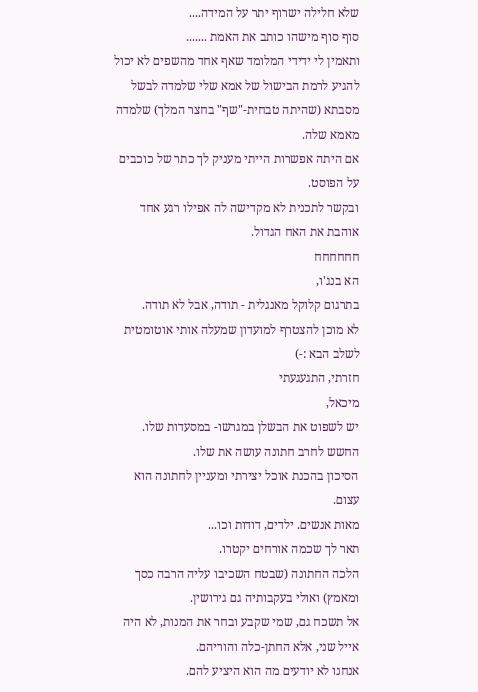שלא חלילה ישרוף יתר על המידה....
סוף סוף מישהו כותב את האמת .......
ותאמין לי ידידי המלומד שאף אחד מהשפים לא יכול להגיע לרמת הבישול של אמא שלי שלמדה לבשל מסבתא (שהיתה טבחית-"שף" בחצר המלך) שלמדה מאמא שלה.
אם היתה אפשרות הייתי מעניק לך כתר של כוכבים על הפוסט.
ובקשר לתכנית לא מקדישה לה אפילו רגע אחד
אוהבת את האח הגדול.
חחחחחח
הא בנג'ו,
בתרגום קלוקל מאנגלית - תודה, אבל לא תודה.
לא מוכן להצטרף למועדון שמעלה אותי אוטומטית לשלב הבא :-)
חזרתי, התגעגעתי
מיכאל,
יש לשפוט את הבשלן במגרשו- במסעדות שלו.
החשש לחרב חתונה עושה את שלו.
הסיכון בהכנת אוכל יצירתי ומעניין לחתונה הוא עצום.
מאות אנשים. ילדים, דודות וכו...
תאר לך שכמה אורחים יקטרו.
הלכה החתונה (שבטח השכיבו עליה הרבה כסך ומאמץ) ואולי בעקבותיה גם גירושין.
אל תשכח גם, שמי שקבע ובחר את המנות, לא היה אייל שני, אלא החתן-כלה והוריהם.
אנחנו לא יודעים מה הוא היציע להם.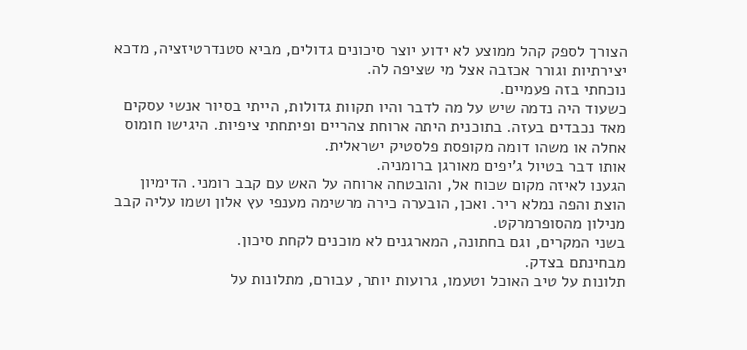הצורך לספק קהל ממוצע לא ידוע יוצר סיכונים גדולים, מביא סטנדרטיזציה, מדכא יצירתיות וגורר אכזבה אצל מי שציפה לה.
נוכחתי בזה פעמיים.
כשעוד היה נדמה שיש על מה לדבר והיו תקוות גדולות, הייתי בסיור אנשי עסקים מאד נכבדים בעזה. בתוכנית היתה ארוחת צהריים ופיתחתי ציפיות. היגישו חומוס אחלה או משהו דומה מקופסת פלסטיק ישראלית.
אותו דבר בטיול ג'יפים מאורגן ברומניה.
הגענו לאיזה מקום שכוח אל, והובטחה ארוחה על האש עם קבב רומני. הדימיון הוצת והפה נמלא ריר. ואכן, הובערה כירה מרשימה מענפי עץ אלון ושמו עליה קבב מנילון מהסופרמרקט.
בשני המקרים, וגם בחתונה, המארגנים לא מוכנים לקחת סיכון.
מבחינתם בצדק.
תלונות על טיב האוכל וטעמו, גרועות יותר, עבורם, מתלונות על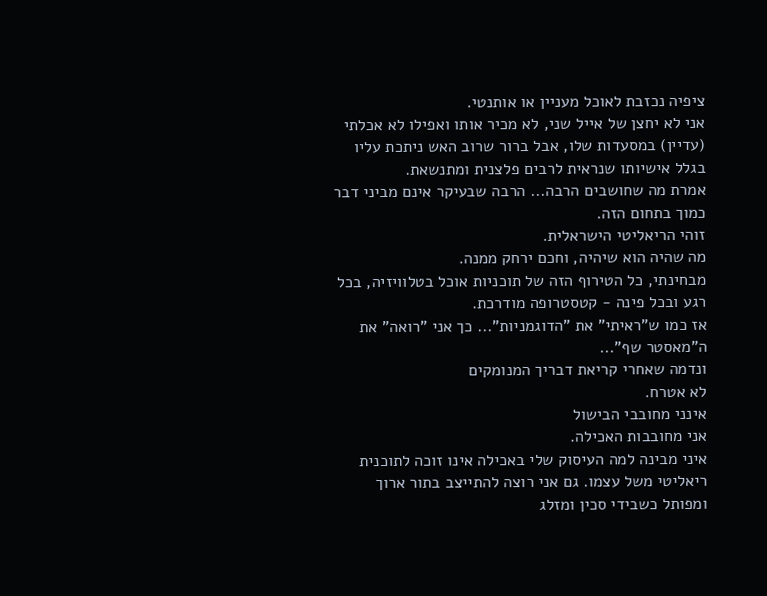ציפיה נכזבת לאוכל מעניין או אותנטי.
אני לא יחצן של אייל שני, לא מכיר אותו ואפילו לא אכלתי (עדיין) במסעדות שלו, אבל ברור שרוב האש ניתכת עליו בגלל אישיותו שנראית לרבים פלצנית ומתנשאת.
אמרת מה שחושבים הרבה... הרבה שבעיקר אינם מביני דבר כמוך בתחום הזה.
זוהי הריאליטי הישראלית.
מה שהיה הוא שיהיה, וחכם ירחק ממנה.
מבחינתי, כל הטירוף הזה של תוכניות אוכל בטלוויזיה, בכל רגע ובכל פינה - קטסטרופה מודרכת.
אז כמו ש"ראיתי" את "הדוגמניות"... כך אני "רואה" את ה"מאסטר שף"...
ונדמה שאחרי קריאת דבריך המנומקים
לא אטרח.
אינני מחובבי הבישול
אני מחובבות האכילה.
איני מבינה למה העיסוק שלי באכילה אינו זוכה לתוכנית ריאליטי משל עצמו. גם אני רוצה להתייצב בתור ארוך ומפותל כשבידי סכין ומזלג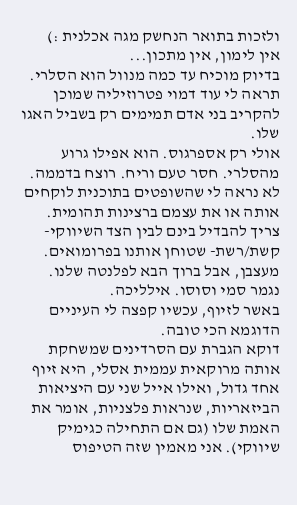ולזכות בתואר הנחשק מגה אכלנית :)
אין לימון, אין מתכון...
בדיוק מוכיח עד כמה מנוול הוא הסלרי.
תראה לי עוד דמוי פטרוזיליה שמוכן להקריב בני אדם תמימים רק בשביל האגו שלו.
אולי רק אספרגוס. הוא אפילו גרוע מהסלרי. חסר טעם וריח. רוצח בדממה.
לא נראה לי שהשופטים בתוכנית לוקחים אותה או את עצמם ברצינות תהומית.
צריך להבדיל בינם לבין הצד השיווקי- קשת/רשת- שטוחן אותנו בפרומואים.
מעצבן, אבל ברוך הבא לפלנטה שלנו.
נגמר סמי וסוסו. אילליכה.
באשר לזיוף, עכשיו קפצה לי העיניים הדוגמא הכי טובה.
דוקא הגברת עם הסרדינים שמשחקת אותה מרוקאית עממית אסלי, היא זיוף אחד גדול, ואילו אייל שני עם היציאות הביזאריות, שנראות פלצניות, אומר את האמת שלו (גם אם התחילה כגימיק שיווקי). אני מאמין שזה הטיפוס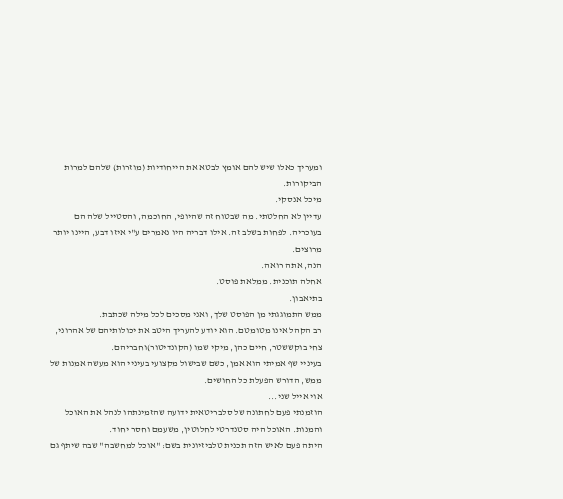ומעריך כאלו שיש להם אומץ לבטא את הייחודיות (מוזרות) שלהם למרות הביקורות.
מיכל אנסקי.
עדיין לא החלטתי. מה שבטוח זה שהיופי, החוכמה, והסטייל שלה הם בעוכריה. לפחות בשלב זה. אילו דבריה היו נאמרים ע"י איזו דבע, היינו יותר מרוצים.
הנה, אתה רואה.
אחלה תוכנית. ממלאת פוסט.
בתיאבון.
ממש התמוגגתי מן הפוסט שלך, ואני מסכים לכל מילה שכתבת.
רב הקהל אינו מטומטם. הוא יודע להעריך היטב את יכולותיהם של אהרוני, צחי בוקששטר, חיים כהן, מיקי שמו (הקונדיטור)וחבריהם.
בעיניי שף אמיתי הוא אמן, כשם שבישול מקצועי בעיניי הוא מעשה אמנות של ממש, הדורש הפעלת כל החושים.
אוי אייל שני...
הוזמנתי פעם לחתונה של סלבריטאית ידועה שהזמינתהו לנהל את האוכל והמנות. האוכל היה סטנדרטי לחלוטין, משעמם וחסר יחוד.
היתה פעם לאיש הזה תכנית טלביזיונית בשם: "אוכל למחשבה" שבה שיתף גם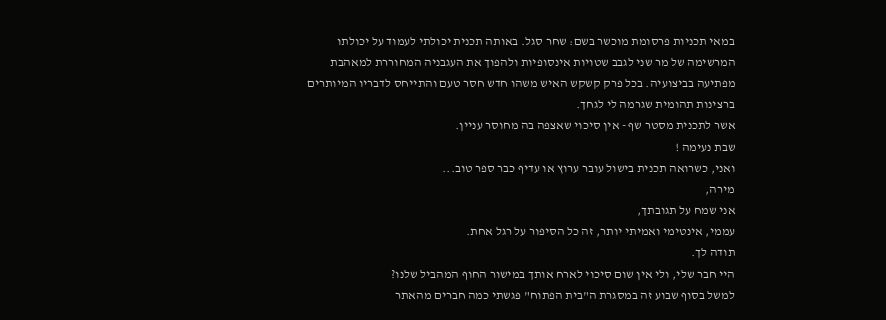במאי תכניות פרסומת מוכשר בשם: שחר סגל. באותה תכנית יכולתי לעמוד על יכולתו המרשימה של מר שני לגבב שטויות אינסופיות ולהפוך את העגבניה המחוררת למאהבת מפתיעה בביצועיה. בכל פרק קשקש האיש משהו חדש חסר טעם והתייחס לדבריו המיותרים ברצינות תהומית שגרמה לי לגחך.
אשר לתכנית מסטר שף - אין סיכוי שאצפה בה מחוסר עניין.
שבת נעימה !
ואני, כשרואה תכנית בישול עובר ערוץ או עדיף כבר ספר טוב...
מירה,
אני שמח על תגובתך,
עממי, אינטימי ואמיתי יותר, זה כל הסיפור על רגל אחת.
תודה לך.
היי חבר שלי, ולי אין שום סיכוי לארח אותך במישור החוף המהביל שלנו?
למשל בסוף שבוע זה במסגרת ה"בית הפתוח" פגשתי כמה חברים מהאתר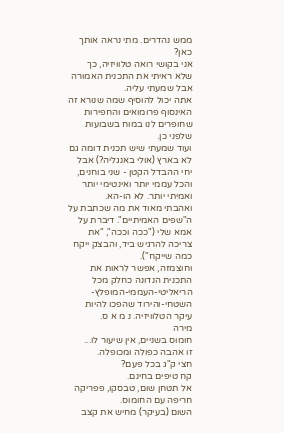ממש נהדרים. מתי נראה אותך כאן?
אני בקושי רואה טלוויזיה, כך שלא ראיתי את התכנית האמורה אבל שמעתי עליה.
אתה יכול להוסיף שמה שנורא זה האינסוף פרומואים והחפירות שחופרים לנו במוח בשבועות שלפני כן.
ועוד שמעתי שיש תכנית דומה גם לא בארץ (אולי באנגליה?) אבל יחי ההבדל הקטן - שני בוחנים, והכל עממי יותר ואינטימי יותר ואמיתי יותר. לא הו-הא.
ואהבתי מאוד את מה שכתבת על ה"שפים האמיתיים". דיברת על אמא שלי ("ככה וככה", "את צריכה להרגיש ביד, והבצק ייקח כמה שייקח").
וחוצמזה, אפשר לראות את התכנית הנדונה כחלק מכל הריאליטי-העממי-המופלץ-השטחי-והירוד שהפכו להיות עיקר הטלוויזיה. נ מ א ס.
מירה
חומוס בשניים, אין שיעור לו...
זו אהבה כפולה ומכופלה.
חצי ק"ג בכל פעם?
קח טיפים בחינם.
אל תטחן שום, טבסקו, פפריקה חריפה עם החומוס.
השום (בעיקר) מחיש את קצב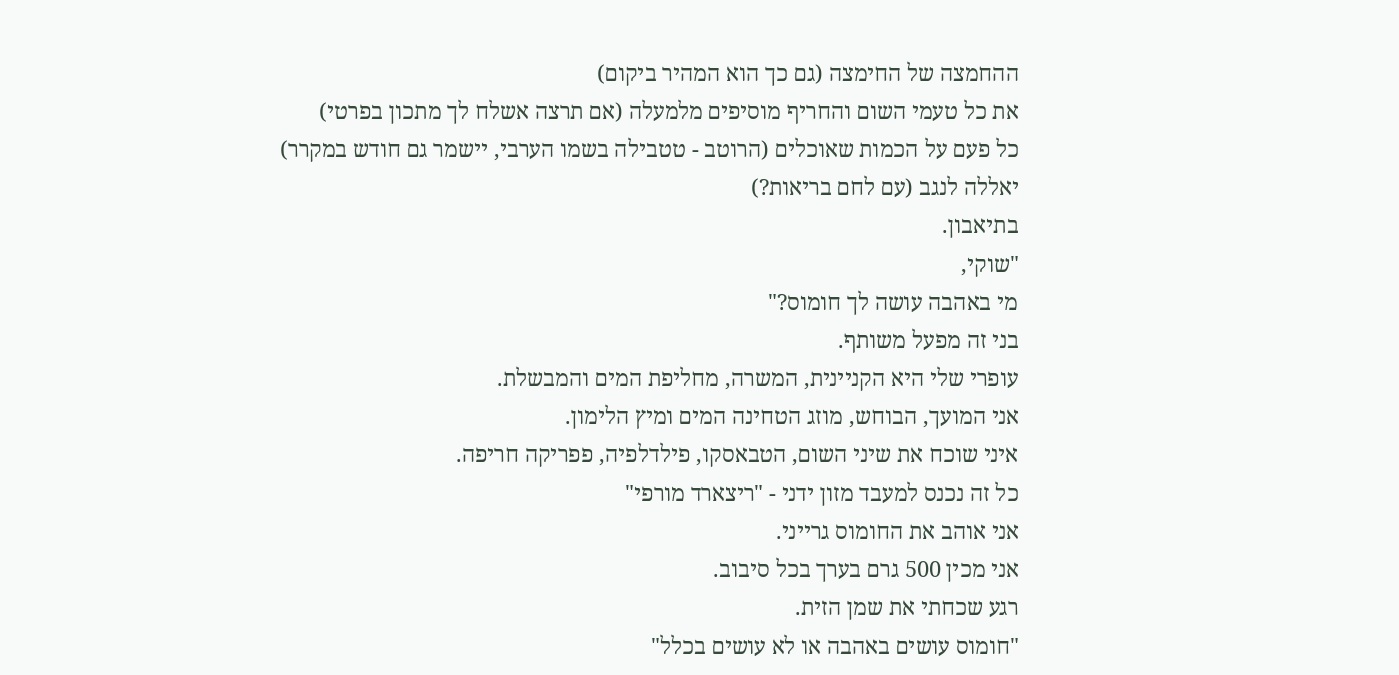ההחמצה של החימצה (גם כך הוא המהיר ביקום)
את כל טעמי השום והחריף מוסיפים מלמעלה (אם תרצה אשלח לך מתכון בפרטי)
כל פעם על הכמות שאוכלים (הרוטב - טטבילה בשמו הערבי, יישמר גם חודש במקרר)
יאללה לנגב (עם לחם בריאות?)
בתיאבון.
"שוקי,
מי באהבה עושה לך חומוס?"
בני זה מפעל משותף.
עופרי שלי היא הקניינית, המשרה, מחליפת המים והמבשלת.
אני המועך, הבוחש, מוזג הטחינה המים ומיץ הלימון.
איני שוכח את שיני השום, הטבאסקו, פילדלפיה, פפריקה חריפה.
כל זה נכנס למעבד מזון ידני - "ריצארד מורפי"
אני אוהב את החומוס גרייני.
אני מכין 500 גרם בערך בכל סיבוב.
רגע שכחתי את שמן הזית.
"חומוס עושים באהבה או לא עושים בכלל"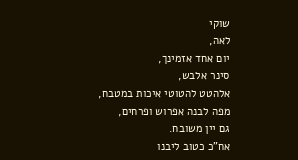שוקי
לאה,
יום אחד אזמינך,
סינר אלבש,
אלהטט להטוטי איכות במטבח,
מפה לבנה אפרוש ופרחים,
גם יין משובח.
אח"כ כטוב ליבנו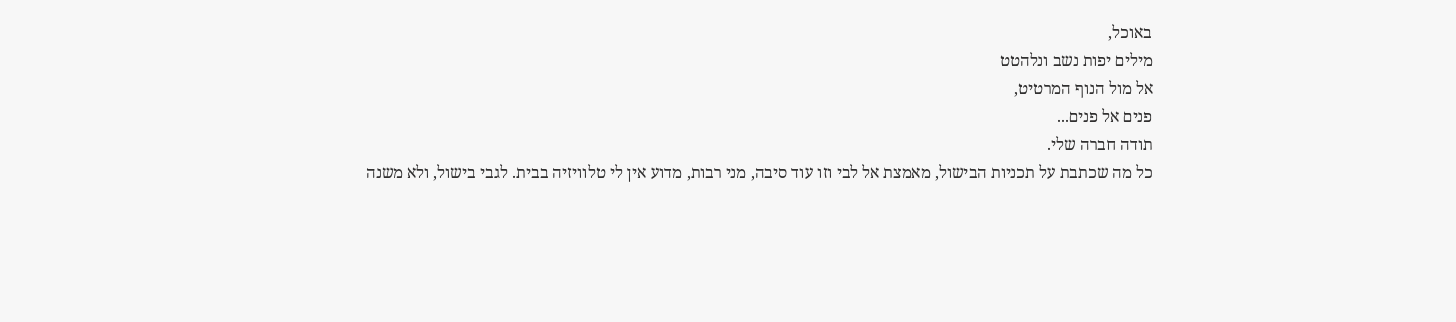באוכל,
מילים יפות נשב ונלהטט
אל מול הנוף המרטיט,
פנים אל פנים...
תודה חברה שלי.
כל מה שכתבת על תכניות הבישול, מאמצת אל לבי וזו עוד סיבה, מני רבות, מדוע אין לי טלוויזיה בבית. לגבי בישול, ולא משנה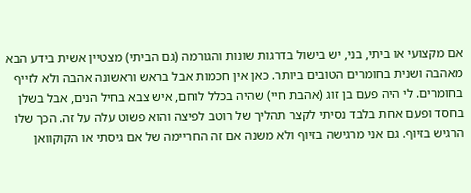אם מקצועי או ביתי, בני, יש בישול בדרגות שונות והגורמה (גם הביתי) מצטיין אשית בידע הבא מאהבה ושנית בחומרים הטובים ביותר. כאן אין חכמות אבל בראש וראשונה אהבה ולא לזייף בחומרים. לי היה פעם בן זוג (אהבת חיי) שהיה בכלל לוחם, איש צבא בחיל הנים, אבל בשלן בחסד ופעם אחת בלבד נסיתי לקצר תהליך של רוטב לפיצה והוא פשוט עלה על זה. הכך שלו הרגיש בזיוף. גם אני מרגישה בזיוף ולא משנה אם זה החריימה של אם גיסתי או הקוקוואן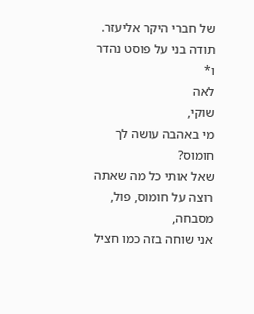של חברי היקר אליעזר.
תודה בני על פוסט נהדר ו*
לאה
שוקי,
מי באהבה עושה לך חומוס?
שאל אותי כל מה שאתה רוצה על חומוס, פול, מסבחה,
אני שוחה בזה כמו חציל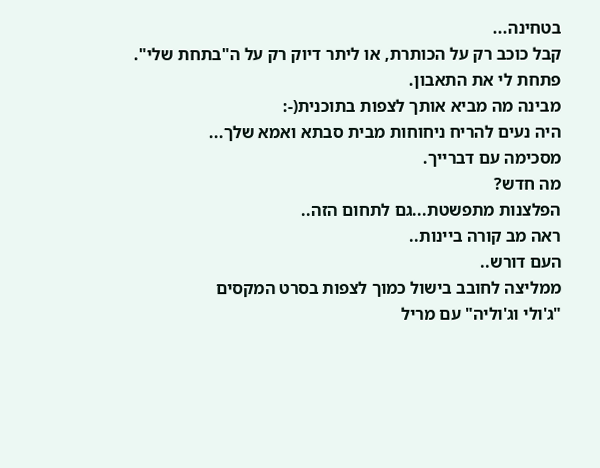בטחינה...
קבל כוכב רק על הכותרת, או ליתר דיוק רק על ה"בתחת שלי".
פתחת לי את התאבון.
מבינה מה מביא אותך לצפות בתוכנית(-:
היה נעים להריח ניחוחות מבית סבתא ואמא שלך...
מסכימה עם דברייך.
מה חדש?
הפלצנות מתפשטת...גם לתחום הזה..
ראה מב קורה ביינות..
העם דורש..
ממליצה לחובב בישול כמוך לצפות בסרט המקסים
"ג'ולי וג'וליה" עם מריל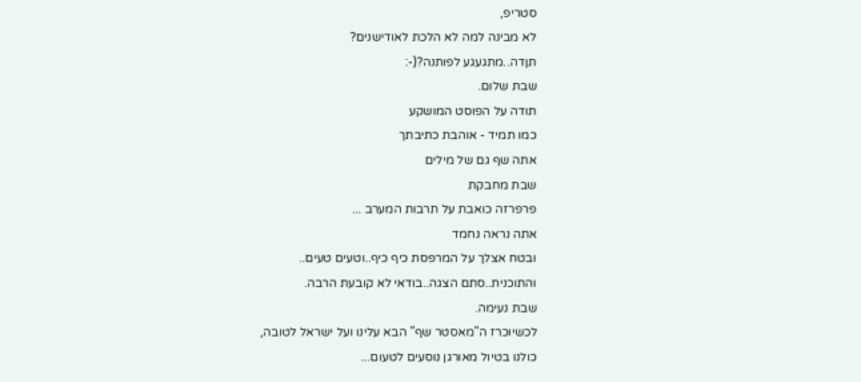סטריפ,
לא מבינה למה לא הלכת לאודישנים?
תןדה..מתגעגע לפותנה?(-:
שבת שלום.
תודה על הפוסט המושקע
כמו תמיד - אוהבת כתיבתך
אתה שף גם של מילים
שבת מחבקת
פרפרזה כואבת על תרבות המערב ...
אתה נראה נחמד
ובטח אצלך על המרפסת כיף כיף..וטעים טעים..
והתוכנית..סתם הצגה..בודאי לא קובעת הרבה.
שבת נעימה.
לכשיוכרז ה"מאסטר שף" הבא עלינו ועל ישראל לטובה,
כולנו בטיול מאורגן נוסעים לטעום...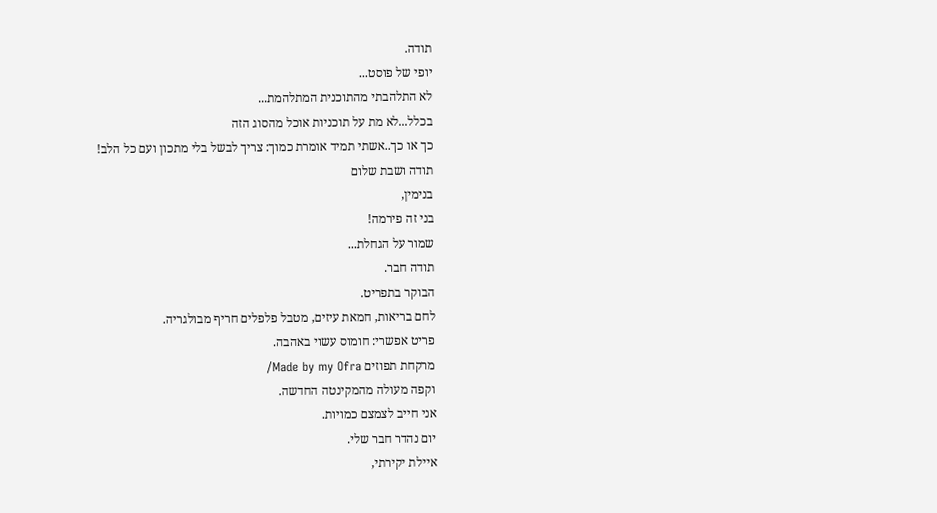תודה.
יופי של פוסט...
לא התלהבתי מהתוכנית המתלהמת...
בכלל...לא מת על תוכניות אוכל מהסוג הזה
כך או כך..אשתי תמיד אומרת כמוך: צריך לבשל בלי מתכון ועם כל הלב!
תודה ושבת שלום
בנימין,
בני זה פירמה!
שמור על הגחלת...
תודה חבר.
הבוקר בתפריט.
לחם בריאות, חמאת עיזים, מטבל פלפלים חריף מבולגריה.
פריט אפשרי: חומוס עשוי באהבה.
מרקחת תפוזים Made by my Ofra/
וקפה מעולה מהמקינטה החדשה.
אני חייב לצמצם כמויות.
יום נהדר חבר שלי.
איילת יקירתי,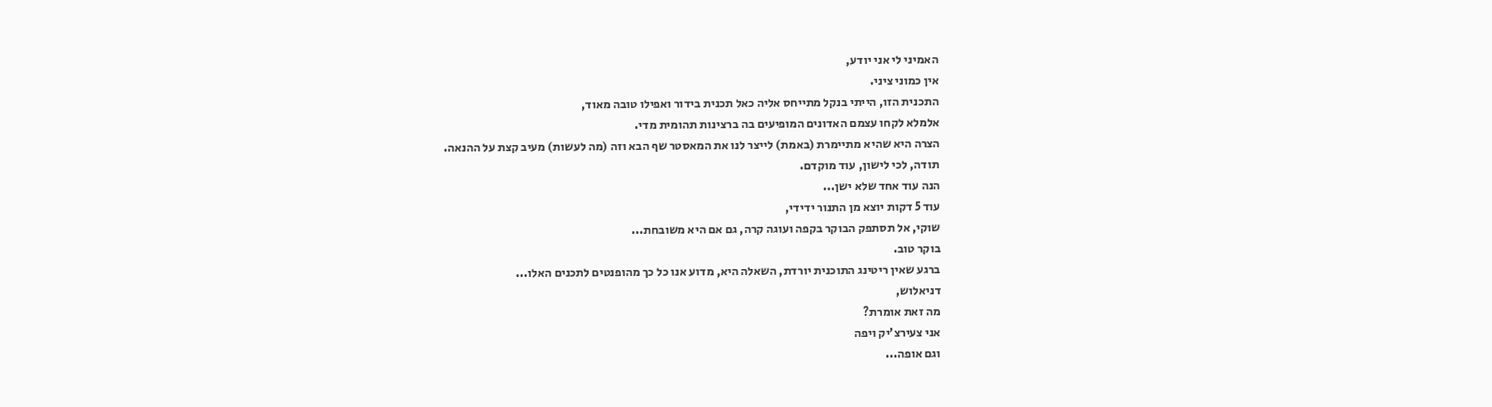האמיני לי אני יודע,
אין כמוני ציני.
התכנית הזו, הייתי בנקל מתייחס אליה כאל תכנית בידור ואפילו טובה מאוד,
אלמלא לקחו עצמם האדונים המופיעים בה ברצינות תהומית מדי.
הצרה היא שהיא מתיימרת (באמת) לייצר לנו את המאסטר שף הבא וזה (מה לעשות) מעיב קצת על ההנאה.
תודה, לכי לישון, עוד מוקדם.
הנה עוד אחד שלא ישן...
עוד 5 דקות יוצא מן התנור ידידי,
שוקי, אל תסתפק הבוקר בקפה ועוגה קרה, גם אם היא משובחת...
בוקר טוב.
ברגע שאין ריטינג התוכנית יורדת, השאלה היא, מדוע אנו כל כך מהופנטים לתכנים האלו...
דניאלוש,
מה זאת אומרת?
אני צעירצ'יק ויפה
וגם אופה...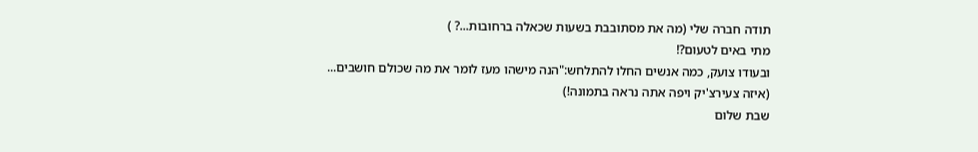תודה חברה שלי (מה את מסתובבת בשעות שכאלה ברחובות...? )
מתי באים לטעום?!
ובעודו צועק, כמה אנשים החלו להתלחש:"הנה מישהו מעז לומר את מה שכולם חושבים...
(איזה צעירצ'יק ויפה אתה נראה בתמונה!)
שבת שלום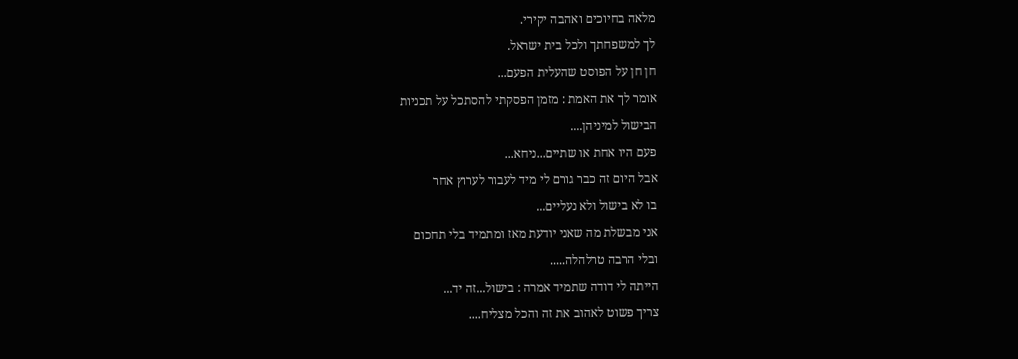מלאה בחיוכים ואהבה יקירי.
לך למשפחתך ולכל בית ישראל.
חן חן על הפוסט שהעלית הפעם...
אומר לך את האמת : מזמן הפסקתי להסתכל על תכניות
הבישול למיניהן....
פעם היו אחת או שתיים...ניחא...
אבל היום זה כבר גורם לי מיד לעבור לערוץ אחר
בו לא בישול ולא נעליים...
אני מבשלת מה שאני יודעת מאז ומתמיד בלי תחכום
ובלי הרבה טרלהלה.....
הייתה לי דודה שתמיד אמרה : בישול...זה יד...
צריך פשוט לאהוב את זה והכל מצליח....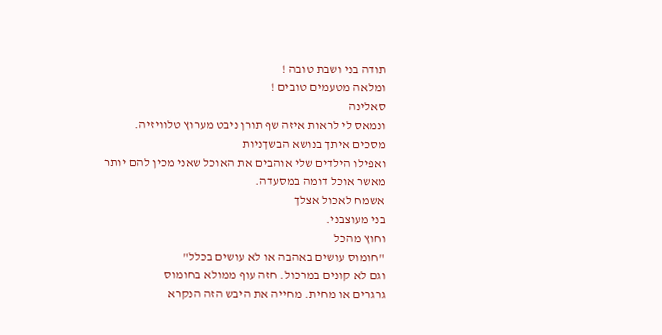תודה בני ושבת טובה !
ומלאה מטעמים טובים !
סאלינה
ונמאס לי לראות איזה שף תורן ניבט מערוץ טלוויזיה.
מסכים איתך בנושא הבשךניות
ואפילו הילדים שלי אוהבים את האוכל שאני מכין להם יותר מאשר אוכל דומה במסעדה.
אשמח לאכול אצלך
בני מעוצבני.
וחוץ מהכל
"חומוס עושים באהבה או לא עושים בכלל"
וגם לא קונים במרכול. חזה עוף ממולא בחומוס
גרגרים או מחית. מחייה את היבש הזה הנקרא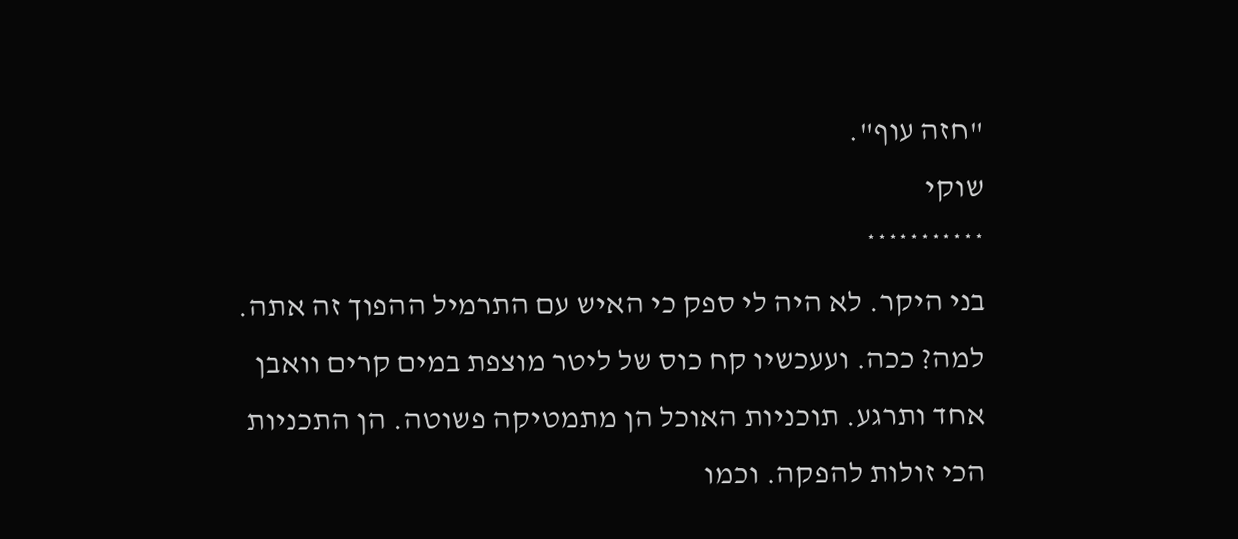"חזה עוף".
שוקי
***********
בני היקר. לא היה לי ספק כי האיש עם התרמיל ההפוך זה אתה.
למה? ככה. ועעכשיו קח כוס של ליטר מוצפת במים קרים וואבן
אחד ותרגע. תוכניות האוכל הן מתמטיקה פשוטה. הן התכניות
הכי זולות להפקה. וכמו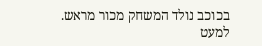בכוכב נולד המשחק מכור מראש.
למעט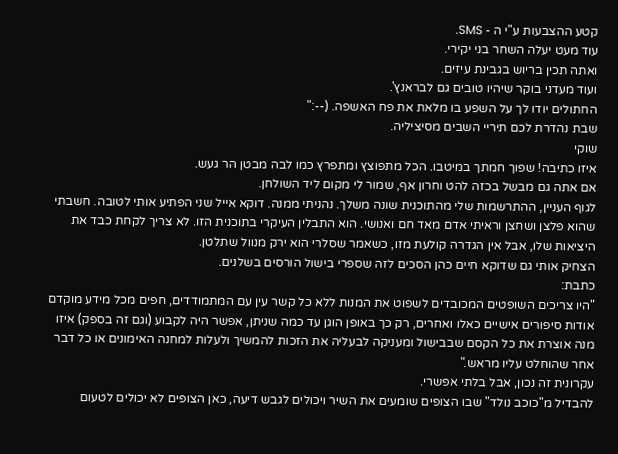קטע ההצבעות ע"י ה - SMS.
עוד מעט יעלה השחר בני יקירי.
ואתה תכין בריוש בגבינת עיזים.
ועוד מעדני בוקר שיהיו טובים גם לבראנץ'.
החתולים יודו לך על השפע בו מלאת את פח האשפה. (--:"
שבת נהדרת לכם תיריי השבים מסיציליה.
שוקי
איזו כתיבה! שפוך חמתך במיטבו. הכל מתפוצץ ומתפרץ כמו לבה מבטן הר געש.
אם אתה גם מבשל בכזה להט וחרון אף, שמור לי מקום ליד השולחן.
לגוף העניין, ההתרשמות שלי מהתוכנית שונה משלך. נהניתי ממנה. דוקא אייל שני הפתיע אותי לטובה. חשבתי שהוא פלצן ושחצן וראיתי אדם מאד חם ואנושי. הוא התבלין העיקרי בתוכנית הזו. לא צריך לקחת כבד את היציאות שלו, אבל אין הגדרה קולעת מזו, כשאמר שסלרי הוא ירק מנוול שתלטן.
הצחיק אותי גם שדוקא חיים כהן הסכים לזה שספרי בישול הורסים בשלנים.
כתבת:
"היו צריכים השופטים המכובדים לשפוט את המנות ללא כל קשר עין עם המתמודדים, חפים מכל מידע מוקדם אודות סיפורים אישיים כאלו ואחרים, רק כך באופן הוגן עד כמה שניתן, אפשר היה לקבוע (וגם זה בספק) איזו מנה אוצרת את כל הקסם שבבישול ומעניקה לבעליה את הזכות להמשיך ולעלות למחנה האימונים או כל דבר אחר שהוחלט עליו מראש."
עקרונית זה נכון, אבל בלתי אפשרי.
להבדיל מ"כוכב נולד" שבו הצופים שומעים את השיר ויכולים לגבש דיעה, כאן הצופים לא יכולים לטעום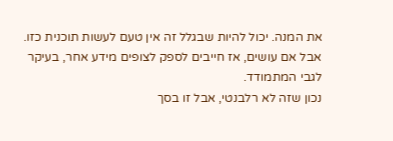את המנה. יכול להיות שבגלל זה אין טעם לעשות תוכנית כזו. אבל אם עושים, אז חייבים לספק לצופים מידע אחר, בעיקר לגבי המתמודד.
נכון שזה לא רלבנטי, אבל זו בסך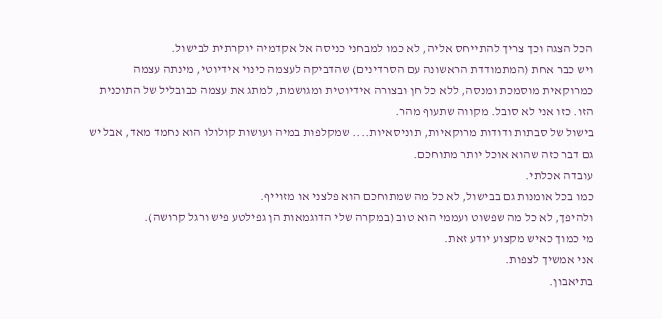הכל הצגה וכך צריך להתייחס אליה, לא כמו למבחני כניסה אל אקדמיה יוקרתית לבישול.
ויש כבר אחת (המתמודדת הראשונה עם הסרדינים) שהדביקה לעצמה כינוי אידיוטי, מינתה עצמה כמרוקאית מוסמכת ומנסה, ללא כל חן ובצורה אידיוטית ומגושמת, למתג את עצמה כבובליל של התוכנית הזו. כזו אני לא סובל. מקווה שתעוף מהר.
בישול של סבתות ודודות מרוקאיות, תוניסאיות.... שמקלפות במיה ועושות קולולו הוא נחמד מאד, אבל יש גם דבר כזה שהוא אוכל יותר מתוחכם.
עובדה אכלתי.
כמו בכל אומנות גם בבישול, לא כל מה שמתוחכם הוא פלצני או מזוייף.
ולהיפך, לא כל מה שפשוט ועממי הוא טוב (במקרה שלי הדוגמאות הן גפילטע פיש ורגל קרושה).
מי כמוך כאיש מקצוע יודע זאת.
אני אמשיך לצפות.
בתיאבון.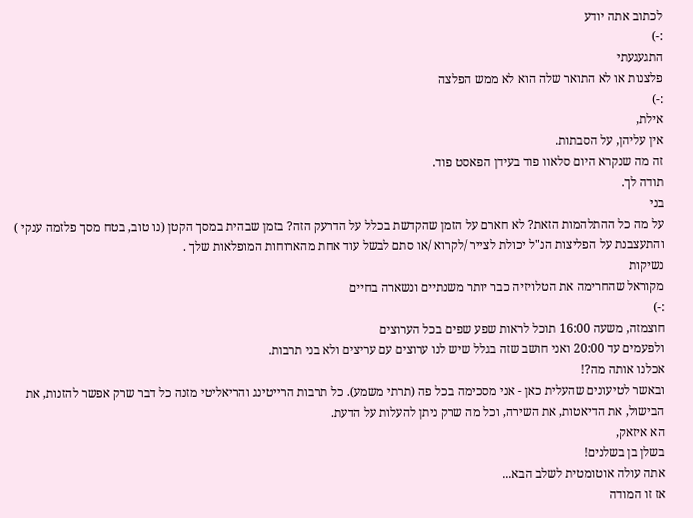לכתוב אתה יודע
:-)
התגעגעתי
פלצנות או לא התואר שלה הוא לא ממש הפלצה
:-)
אילת,
אין עליהן, על הסבתות.
זה מה שנקרא היום סלאוו פוד בעידן הפאסט פוד.
תודה לך.
בני
על מה כל ההתלהמות הזאת? לא חארם על הזמן שהקדשת בכלל על הדרעק הזה? בזמן שבהית במסך הקטן (נו טוב, בטח מסך פלזמה ענקי ) והתעצבנת על הפליצות הנ"ל יכולת לצייר /לקרוא /או סתם לבשל עוד אחת מהארוחות המופלאות שלך .
נשיקות
מקוראל שהחרימה את הטלויזיה כבר יותר משנתיים ונשארה בחיים
:-)
חוצמזה, משעה 16:00 תוכל לראות שפע שפים בכל הערוצים
ולפעמים עד 20:00 ואני חושב שזה בגלל שיש לנו ערוצים עם עריצים ולא בני תרבות.
אכלנו אותה מה?!
ובאשר לטיעונים שהעלית כאן - אני מסכימה בכל פה (תרתי משמע). כל תרבות הרייטינג והריאליטי מזנה כל דבר שרק אפשר להזנות, את הבישול, את הדיאטות, את השירה, וכל מה שרק ניתן להעלות על הדעת.
הא איזאק,
בשלן בן בשלנים!
אתה עולה אוטומטית לשלב הבא...
אז זו המודה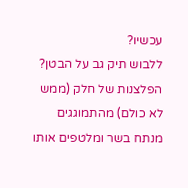עכשיו?
ללבוש תיק גב על הבטן?
הפלצנות של חלק (ממש לא כולם) מהתמוגגים מנתח בשר ומלטפים אותו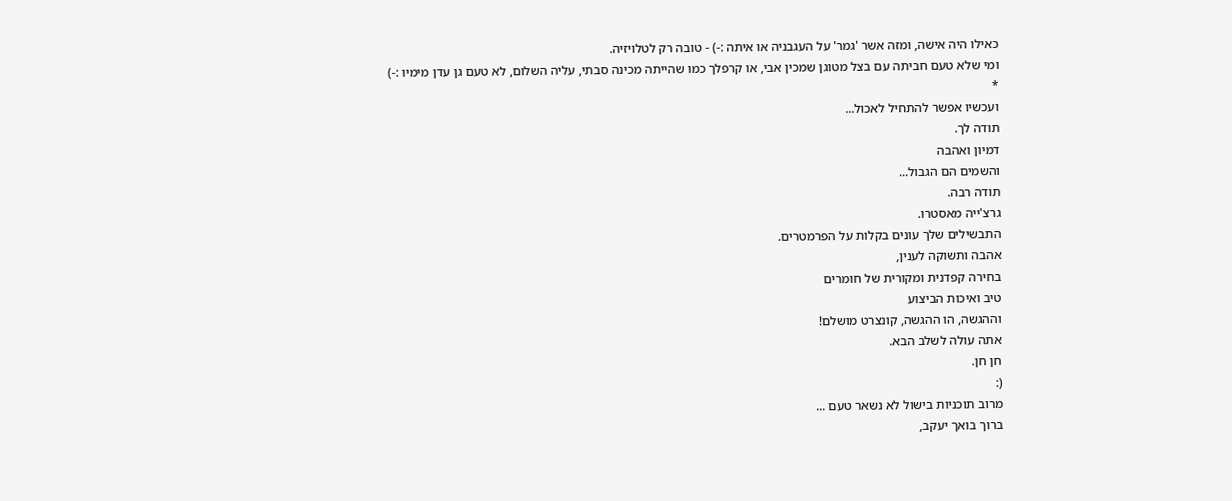כאילו היה אישה, ומזה אשר 'גמר' על העגבניה או איתה :-) - טובה רק לטלויזיה.
ומי שלא טעם חביתה עם בצל מטוגן שמכין אבי, או קרפלך כמו שהייתה מכינה סבתי, עליה השלום, לא טעם גן עדן מימיו :-)
*
ועכשיו אפשר להתחיל לאכול...
תודה לך.
דמיון ואהבה
והשמים הם הגבול...
תודה רבה.
גרצ'ייה מאסטרו.
התבשילים שלך עונים בקלות על הפרמטרים.
אהבה ותשוקה לענין,
בחירה קפדנית ומקורית של חומרים
טיב ואיכות הביצוע
וההגשה, הו ההגשה, קונצרט מושלם!
אתה עולה לשלב הבא.
חן חן.
(:
מרוב תוכניות בישול לא נשאר טעם ...
ברוך בואך יעקב,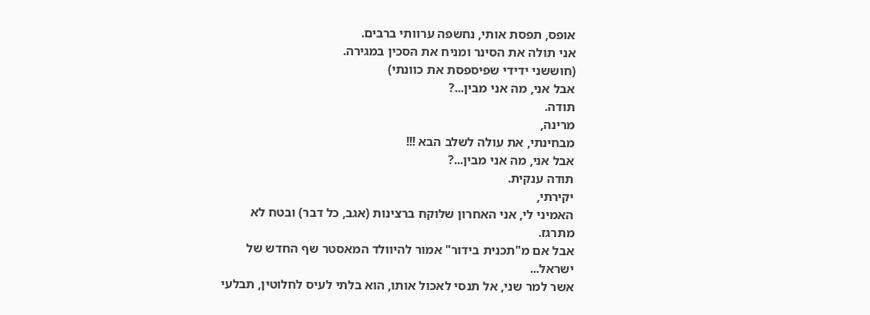אופס, תפסת אותי, נחשפה ערוותי ברבים.
אני תולה את הסינר ומניח את הסכין במגירה.
(חוששני ידידי שפיספסת את כוונתי)
אבל אני, מה אני מבין...?
תודה.
מרינה,
מבחינתי, את עולה לשלב הבא !!!
אבל אני, מה אני מבין...?
תודה ענקית.
יקירתי,
האמיני לי, אני האחרון שלוקח ברצינות (אגב, כל דבר) ובטח לא מתרגז.
אבל אם מ"תכנית בידור" אמור להיוולד המאסטר שף החדש של ישראל...
אשר למר שני, אל תנסי לאכול אותו, הוא בלתי לעיס לחלוטין, תבלעי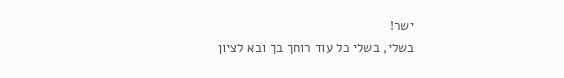ישר!
בשלי, בשלי כל עוד רוחך בך ובא לציון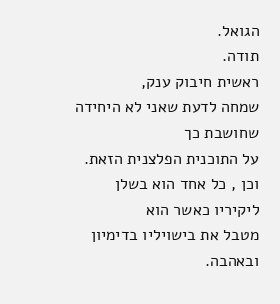הגואל.
תודה.
ראשית חיבוק ענק,
שמחה לדעת שאני לא היחידה שחושבת כך
על התוכנית הפלצנית הזאת.
וכן , כל אחד הוא בשלן ליקיריו כאשר הוא
מטבל את בישויליו בדימיון ובאהבה.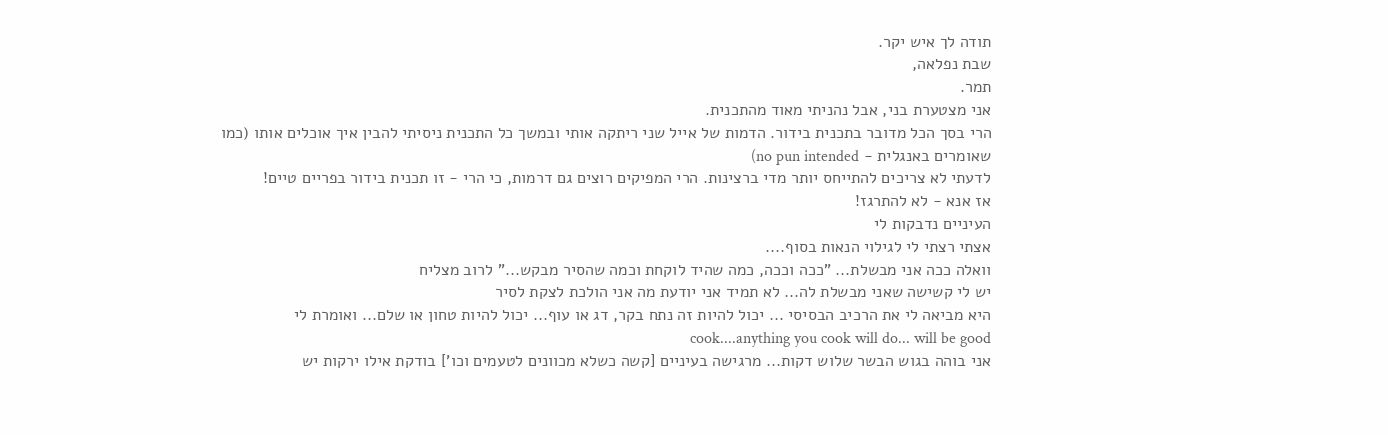תודה לך איש יקר.
שבת נפלאה,
תמר.
אני מצטערת בני, אבל נהניתי מאוד מהתכנית.
הרי בסך הכל מדובר בתכנית בידור. הדמות של אייל שני ריתקה אותי ובמשך כל התכנית ניסיתי להבין איך אוכלים אותו (כמו שאומרים באנגלית - no pun intended)
לדעתי לא צריכים להתייחס יותר מדי ברצינות. הרי המפיקים רוצים גם דרמות, כי הרי - זו תכנית בידור בפריים טיים!
אז אנא - לא להתרגז!
העיניים נדבקות לי
אצתי רצתי לי לגילוי הנאות בסוף....
וואלה ככה אני מבשלת... "ככה וככה, כמה שהיד לוקחת וכמה שהסיר מבקש..." לרוב מצליח
יש לי קשישה שאני מבשלת לה... לא תמיד אני יודעת מה אני הולכת לצקת לסיר
היא מביאה לי את הרכיב הבסיסי ... יכול להיות זה נתח בקר, דג או עוף... יכול להיות טחון או שלם... ואומרת לי cook....anything you cook will do... will be good
אני בוהה בגוש הבשר שלוש דקות... מרגישה בעיניים [קשה כשלא מכוונים לטעמים וכו'] בודקת אילו ירקות יש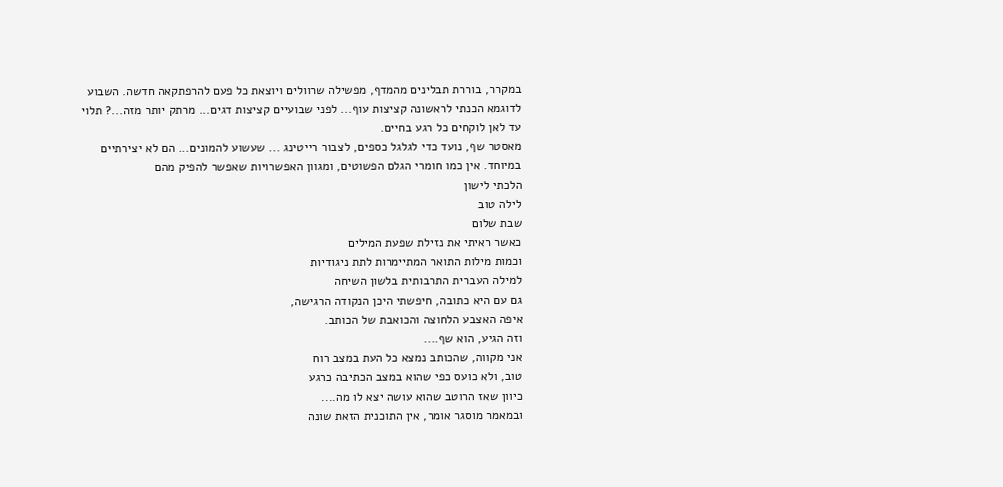במקרר, בוררת תבלינים מהמדף, מפשילה שרוולים ויוצאת כל פעם להרפתקאה חדשה. השבוע לדוגמא הכנתי לראשונה קציצות עוף... לפני שבועיים קציצות דגים... מרתק יותר מזה...? תלוי עד לאן לוקחים כל רגע בחיים.
מאסטר שף, נועד כדי לגלגל כספים, לצבור רייטינג ... שעשוע להמונים... הם לא יצירתיים במיוחד. אין כמו חומרי הגלם הפשוטים, ומגוון האפשרויות שאפשר להפיק מהם
הלכתי לישון
לילה טוב
שבת שלום
כאשר ראיתי את נזילת שפעת המילים
וכמות מילות התואר המתיימרות לתת ניגודיות
למילה העברית התרבותית בלשון השיחה
גם עם היא כתובה, חיפשתי היכן הנקודה הרגישה,
איפה האצבע הלחוצה והכואבת של הכותב.
וזה הגיע, הוא שף....
אני מקווה, שהכותב נמצא כל העת במצב רוח
טוב, ולא כועס כפי שהוא במצב הכתיבה כרגע
כיוון שאז הרוטב שהוא עושה יצא לו מה....
ובמאמר מוסגר אומר, אין התוכנית הזאת שונה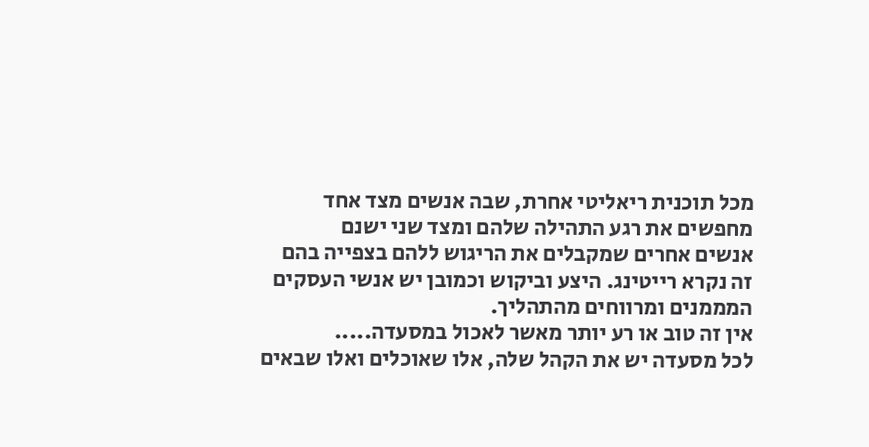מכל תוכנית ריאליטי אחרת, שבה אנשים מצד אחד
מחפשים את רגע התהילה שלהם ומצד שני ישנם
אנשים אחרים שמקבלים את הריגוש ללהם בצפייה בהם
זה נקרא רייטינג. היצע וביקוש וכמובן יש אנשי העסקים
המממנים ומרווחים מהתהליך.
אין זה טוב או רע יותר מאשר לאכול במסעדה.....
לכל מסעדה יש את הקהל שלה, אלו שאוכלים ואלו שבאים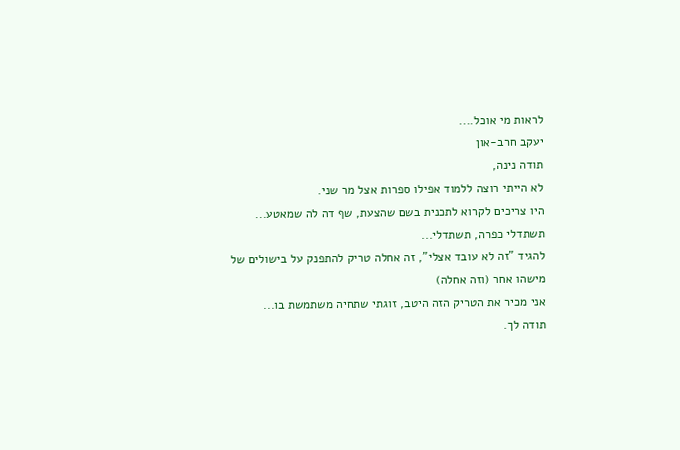לראות מי אוכל....
יעקב חרב-און
תודה נינה,
לא הייתי רוצה ללמוד אפילו ספרות אצל מר שני.
היו צריכים לקרוא לתכנית בשם שהצעת, שף דה לה שמאטע...
תשתדלי כפרה, תשתדלי...
להגיד "זה לא עובד אצלי", זה אחלה טריק להתפנק על בישולים של מישהו אחר (וזה אחלה)
אני מכיר את הטריק הזה היטב, זוגתי שתחיה משתמשת בו...
תודה לך.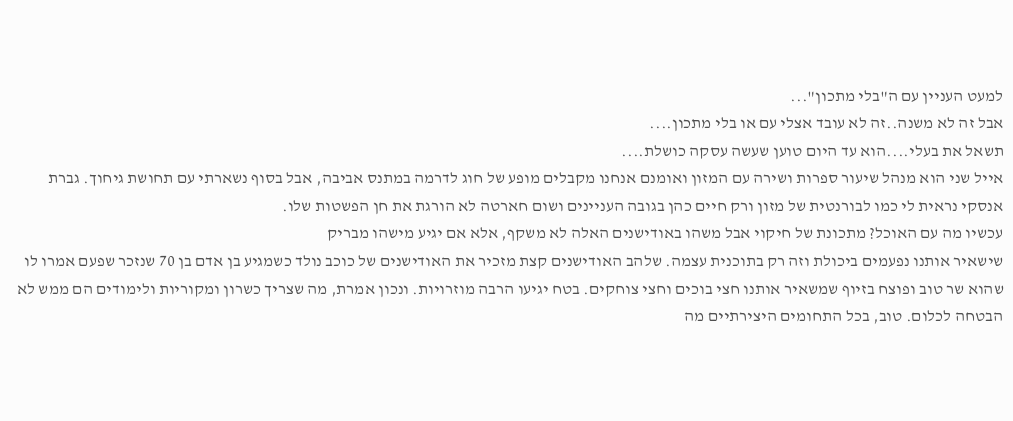למעט העניין עם ה"בלי מתכון"...
אבל זה לא משנה..זה לא עובד אצלי עם או בלי מתכון....
תשאל את בעלי....הוא עד היום טוען שעשה עסקה כושלת....
אייל שני הוא מנהל שיעור ספרות ושירה עם המזון ואומנם אנחנו מקבלים מופע של חוג לדרמה במתנס אביבה, אבל בסוף נשארתי עם תחושת גיחוך. גברת אנסקי נראית לי כמו לבורנטית של מזון ורק חיים כהן בגובה העניינים ושום חארטה לא הורגת את חן הפשטות שלו.
עכשיו מה עם האוכל? מתכונת של חיקוי אבל משהו באודישנים האלה לא משקף, אלא אם יגיע מישהו מבריק
שישאיר אותנו נפעמים ביכולת וזה רק בתוכנית עצמה. שלהב האודישנים קצת מזכיר את האודישנים של כוכב נולד כשמגיע בן אדם בן 70 שנזכר שפעם אמרו לו שהוא שר טוב ופוצח בזיוף שמשאיר אותנו חצי בוכים וחצי צוחקים. בטח יגיעו הרבה מוזרויות. ונכון אמרת, מה שצריך כשרון ומקוריות ולימודים הם ממש לא הבטחה לכלום. טוב, בכל התחומים היצירתיים מה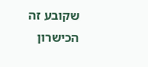שקובע זה הכישרון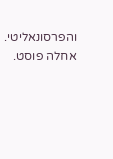והפרסונאליטי.
אחלה פוסט.